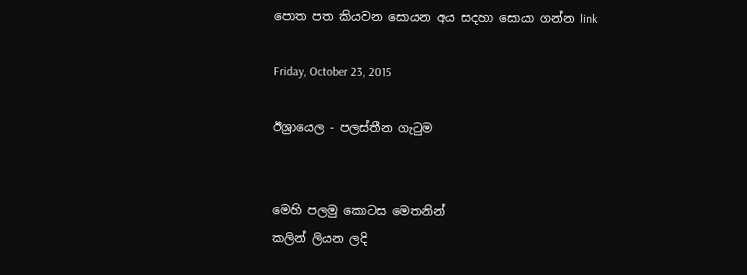පොත පත කියවන සොයන අය සදහා සොයා ගන්න link

Friday, October 23, 2015

ඊශ්‍රායෙල - පලස්තීන ගැටුම


මෙහි පලමු කොටස මෙතනින්
කලින් ලියන ලදි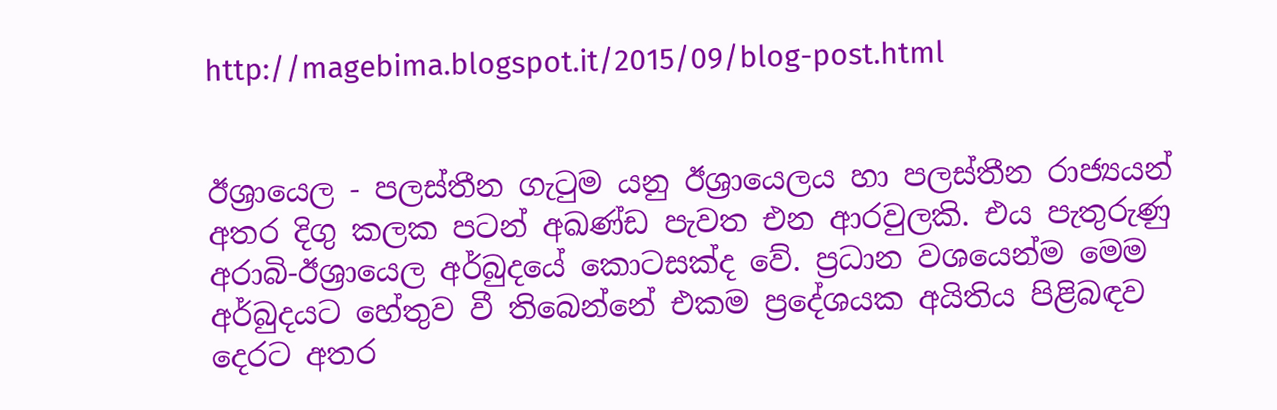http://magebima.blogspot.it/2015/09/blog-post.html


ඊශ්‍රායෙල - පලස්තීන ගැටුම යනු ඊශ්‍රායෙලය හා පලස්තීන රාජ්‍යයන් අතර දිගු කලක පටන් අඛණ්ඩ පැවත එන ආරවුලකි. එය පැතුරුණු අරාබි-ඊශ්‍රායෙල අර්බුදයේ කොටසක්ද වේ. ප්‍රධාන වශයෙන්ම මෙම අර්බුදයට හේතුව වී තිබෙන්නේ එකම ප්‍රදේශයක අයිතිය පිළිබඳව දෙරට අතර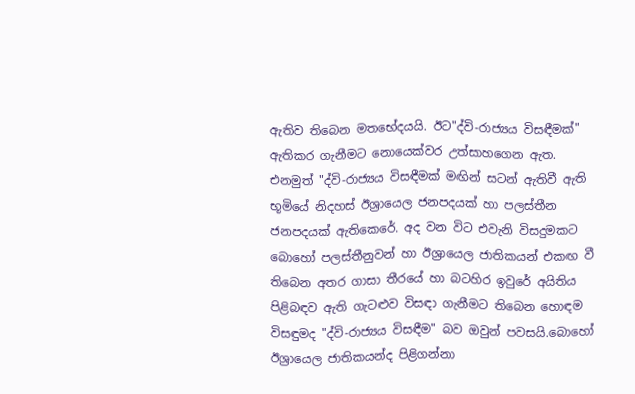ඇතිව තිබෙන මතභේදයයි. ඊට"ද්වි-රාජ්‍යය විසඳීමක්" ඇතිකර ගැනීමට නොයෙක්වර උත්සාහගෙන ඇත. එනමුත් "ද්වි-රාජ්‍යය විසඳීමක් මඟින් සටන් ඇතිවී ඇති භූමියේ නිදහස් ඊශ්‍රායෙල ජනපදයක් හා පලස්තීන ජනපදයක් ඇතිකෙරේ. අද වන විට එවැනි විසදුමකට බොහෝ පලස්තීනුවන් හා ඊශ්‍රායෙල ජාතිකයන් එකඟ වී තිබෙන අතර ගාසා තීරයේ හා බටහිර ඉවුරේ අයිතිය පිළිබඳව ඇති ගැටළුව විසඳා ගැනීමට තිබෙන හොඳම විසඳුමද "ද්වි-රාජ්‍යය විසඳීම" බව ඔවුන් පවසයි.බොහෝ ඊශ්‍රායෙල ජාතිකයන්ද පිළිගන්නා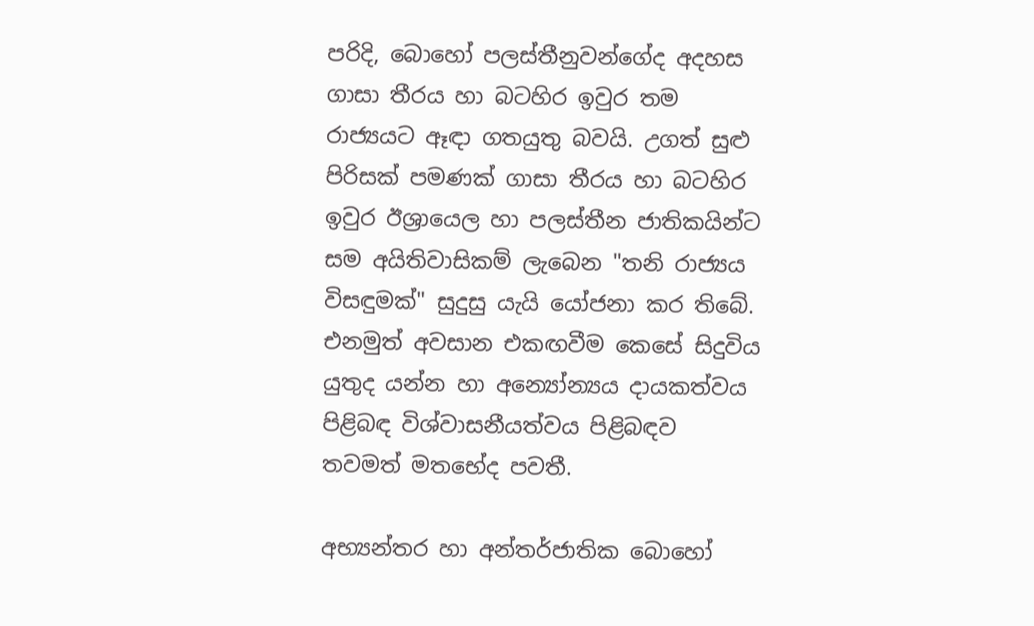පරිදි, බොහෝ පලස්තීනුවන්ගේද අදහස ගාසා තීරය හා බටහිර ඉවුර තම රාජ්‍යයට ඈඳා ගතයුතු බවයි. උගත් සුළු පිරිසක් පමණක් ගාසා තීරය හා බටහිර ඉවුර ඊශ්‍රායෙල හා පලස්තීන ජාතිකයින්ට සම අයිතිවාසිකම් ලැබෙන "තනි රාජ්‍යය විසඳුමක්" සුදුසු යැයි යෝජනා කර තිබේ. එනමුත් අවසාන එකඟවීම කෙසේ සිදුවිය යුතුද යන්න හා අන්‍යෝන්‍යය දායකත්වය පිළිබඳ විශ්වාසනීයත්වය පිළිබඳව තවමත් මතභේද පවතී.

අභ්‍යන්තර හා අන්තර්ජාතික බොහෝ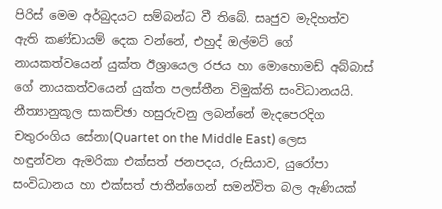පිරිස් මෙම අර්බුදයට සම්බන්ධ වී තිබේ. සෘජුව මැදිහත්ව ඇති කණ්ඩායම් දෙක වන්නේ, එහුද් ඔල්මට් ගේ නායකත්වයෙන් යුක්ත ඊශ්‍රායෙල රජය හා මොහොමඩ් අබ්බාස් ගේ නායකත්වයෙන් යුක්ත පලස්තීන විමුක්ති සංවිධානයයි. නීත්‍යානුකූල සාකච්ඡා හසුරුවනු ලබන්නේ මැදපෙරදිග චතුරංගිය සේනා(Quartet on the Middle East) ලෙස හඳුන්වන ඇමරිකා එක්සත් ජනපදය, රුසියාව, යුරෝපා සංවිධානය හා එක්සත් ජාතීන්ගෙන් සමන්විත බල ඇණියක්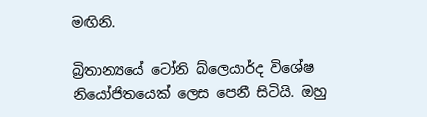මඟිනි.

බ්‍රිතාන්‍යයේ ටෝනි බ්ලෙයාර්ද විශේෂ නියෝජිතයෙක් ලෙස පෙනී සිටියි. ඔහු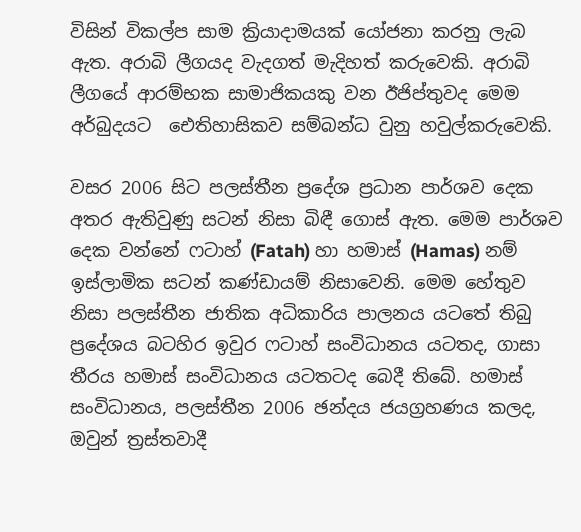විසින් විකල්ප සාම ක්‍රියාදාමයක් යෝජනා කරනු ලැබ ඇත. අරාබි ලීගයද වැදගත් මැදිහත් කරුවෙකි. අරාබි ලීගයේ ආරම්භක සාමාජිකයකු වන ඊජිප්තුවද මෙම අර්බුදයට ‍ ඓතිහාසිකව සම්බන්ධ වුනු හවුල්කරුවෙකි.

වසර 2006 සිට පලස්තීන ප්‍රදේශ ප්‍රධාන පාර්ශව දෙක අතර ඇතිවුණු සටන් නිසා බිඳී ගොස් ඇත. මෙම පාර්ශව දෙක වන්නේ ‍‍ෆටාහ් (Fatah) හා හමාස් (Hamas) නම් ඉස්ලාමික සටන් කණ්ඩායම් නිසාවෙනි. මෙම හේතුව නිසා පලස්තීන ජාතික අධිකාරිය පාලනය යටතේ තිබු ප්‍රදේශය බටහිර ඉවුර ‍ෆටාහ් සංවිධානය යටතද, ගාසා තීරය හමාස් සංවිධානය යටතටද බෙදී තිබේ. හමාස් සංවිධානය, පලස්තීන 2006 ඡන්දය ජයග්‍රහණය කලද, ඔවුන් ත්‍රස්තවාදී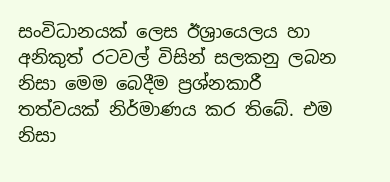සංවිධානයක් ලෙස ඊශ්‍රායෙලය හා අනිකුත් රටවල් විසින් සලකනු ලබන නිසා මෙම බෙදීම ප්‍රශ්නකාරී තත්වයක් නිර්මාණය කර තිබේ. එම නිසා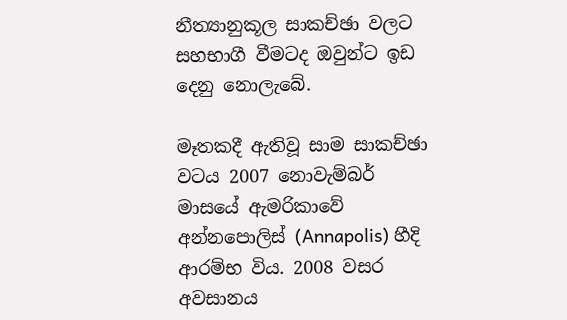නීත්‍යානුකූල සාකච්ඡා වලට සහභාගී වීමටද ඔවුන්ට ඉඩ දෙනු නොලැබේ.

මෑතකදී ඇතිවූ සාම සාකච්ඡා වටය 2007 නොවැම්බර් මාසයේ ඇමරිකාවේ අන්නපොලිස් (Annapolis) හීදි ආරම්භ විය. 2008 වසර අවසානය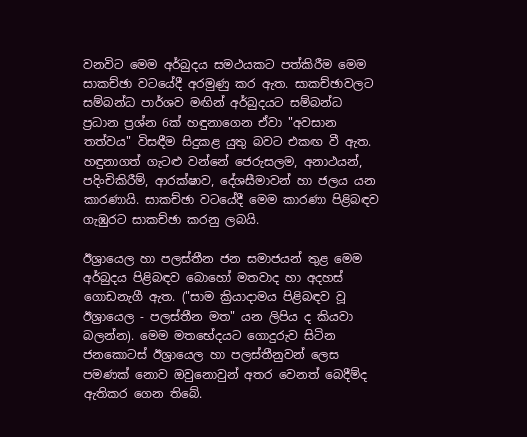වනවිට මෙම අර්බුදය සමථයකට පත්කිරීම මෙම සාකච්ඡා වටයේදී අරමුණු කර ඇත. සාකච්ඡාවලට සම්බන්ධ පාර්ශව මඟින් අර්බුදයට සම්බන්ධ ප්‍රධාන ප්‍රශ්න 6ක් හඳුනාගෙන ඒවා "අවසාන තත්වය" විසඳීම සිදුකළ යුතු බවට එකඟ වී ඇත. හඳුනාගත් ගැටළු වන්නේ ජෙරුසලම, අනාථයන්, පදිංචිකිරීම්, ආරක්ෂාව, දේශසීමාවන් හා ජලය යන කාරණායි. සාකච්ඡා වටයේදී මෙම කාරණා පිළිබඳව ගැඹුරට සාකච්ඡා කරනු ලබයි.

ඊශ්‍රායෙල හා පලස්තීන ජන සමාජයන් තුළ මෙම අර්බුදය පිළිබඳව බොහෝ මතවාද හා අදහස් ගොඩනැගී ඇත. ("සාම ක්‍රියාදාමය පිළිබඳව වූ ඊශ්‍රායෙල - පලස්තීන මත" යන ලිපිය ද කියවා බලන්න). මෙම මතභේදයට ගොදුරුව සිටින ජනකොටස් ඊශ්‍රායෙල හා පලස්තීනුවන් ලෙස පමණක් නොව ඔවුනොවුන් අතර වෙනත් බෙදීම්ද ඇතිකර ගෙන තිබේ.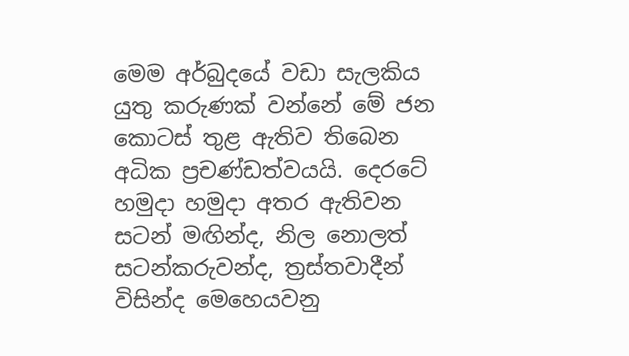මෙම අර්බුදයේ වඩා සැලකිය යුතු කරුණක් වන්නේ මේ ජන කොටස් තුළ ඇතිව තිබෙන අධික ප්‍රචණ්ඩත්වයයි. දෙරටේ හමුදා හමුදා අතර ඇතිවන සටන් මඟින්ද, නිල නොලත් සටන්කරුවන්ද, ත්‍රස්තවාදීන් විසින්ද මෙහෙයවනු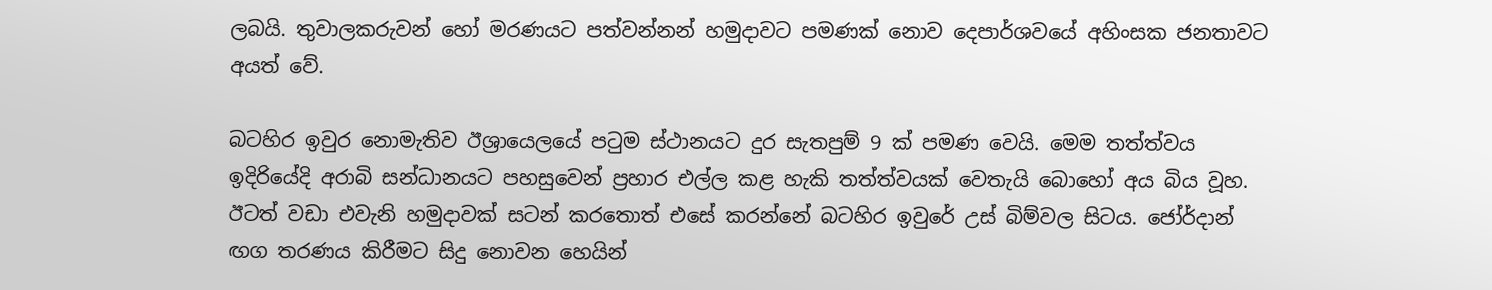ලබයි. තුවාලකරුවන් හෝ මරණයට පත්වන්නන් හමුදාවට පමණක් නොව දෙපාර්ශවයේ අහිංසක ජනතාවට අයත් වේ.

බටහිර ඉවුර නොමැතිව ඊශ්‍රායෙලයේ පටුම ස්ථානයට දුර සැතපුම් 9 ක් පමණ වෙයි. මෙම තත්ත්වය ඉදිරියේදි අරාබි සන්ධානයට පහසුවෙන් ප්‍රහාර එල්ල කළ හැකි තත්ත්වයක් වෙතැයි බොහෝ අය බිය වූහ. ඊටත් වඩා එවැනි හමුදාවක් සටන් කරතොත් එසේ කරන්නේ බටහිර ඉවුරේ උස් බිම්වල සිටය. ජෝර්දාන් ඟග තරණය කිරීමට සිදු නොවන හෙයින්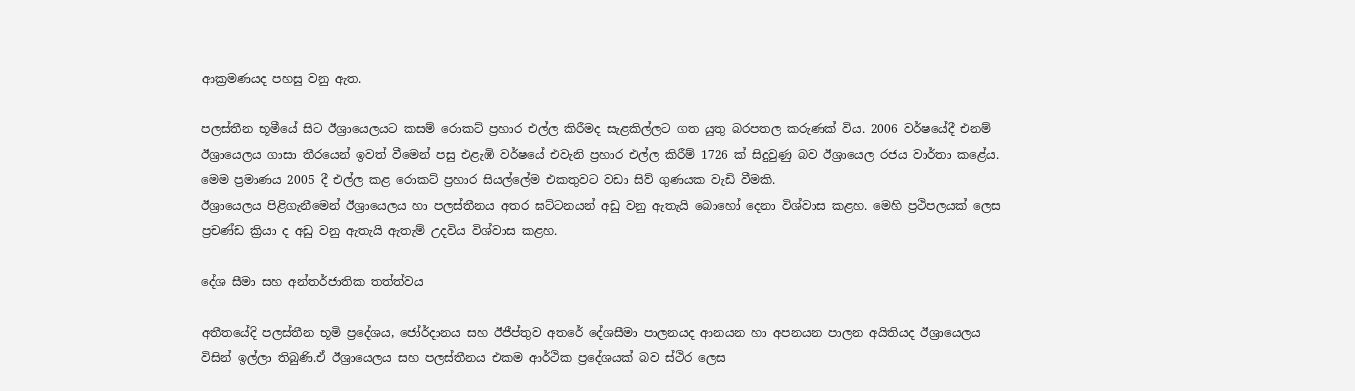ආක්‍රමණයද පහසු වනු ඇත.

පලස්තීන භූමීයේ සිට ඊශ්‍රායෙලයට කසම් රොකට් ප්‍රහාර එල්ල කිරීමද සැළකිල්ලට ගත යුතු බරපතල කරුණක් විය. 2006 වර්ෂයේදී එනම් ඊශ්‍රායෙලය ගාසා තීරයෙන් ඉවත් වීමෙන් පසු එළැඹි වර්ෂයේ එවැනි ප්‍රහාර එල්ල කිරීම් 1726 ක් සිදුවුණු බව ඊශ්‍රායෙල රජය වාර්තා කළේය. මෙම ප්‍රමාණය 2005 දී එල්ල කළ රොකට් ප්‍රහාර සියල්ලේම එකතුවට වඩා සිව් ගුණයක වැඩි වීමකි.
ඊශ්‍රායෙලය පිළිගැනීමෙන් ඊශ්‍රායෙලය හා පලස්තීනය අතර ඝට්ටනයන් අඩු වනු ඇතැයි බොහෝ දෙනා විශ්වාස කළහ. මෙහි ප්‍රථිපලයක් ලෙස ප්‍රචණ්ඩ ක්‍රියා ද අඩු වනු ඇතැයි ඇතැම් උදවිය විශ්වාස කළහ.

දේශ සීමා සහ අන්තර්ජාතික තත්ත්වය

අතීතයේදි පලස්තීන භූමි ප්‍රදේශය, ජෝර්දානය සහ ඊජීප්තුව අතරේ දේශසීමා පාලනයද ආනයන හා අපනයන පාලන අයිතියද ඊශ්‍රායෙලය විසින් ඉල්ලා තිබුණි.ඒ ඊශ්‍රායෙලය සහ පලස්තීනය එකම ආර්ථික ප්‍රදේශයක් බව ස්ථිර ලෙස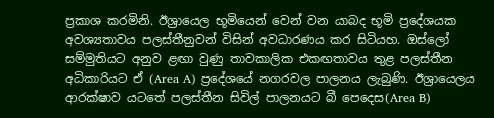ප්‍රකාශ කරමිනි. ඊශ්‍රායෙල භූමියෙන් වෙන් වන යාබද භූමි ප්‍රදේශයක අවශ්‍යතාවය පලස්තීනුවන් විසින් අවධාරණය කර සිටියහ. ඔස්ලෝ සම්මුතියට අනුව ළඟා වුණු තාවකාලික එකඟතාවය තුළ පලස්තීන අධිකාරියට ඒ (Area A) ප්‍රදේශයේ නගරවල පාලනය ලැබුණි. ඊශ්‍රායෙලය ආරක්ෂාව යටතේ පලස්තීන සිවිල් පාලනයට බී පෙදෙස(Area B)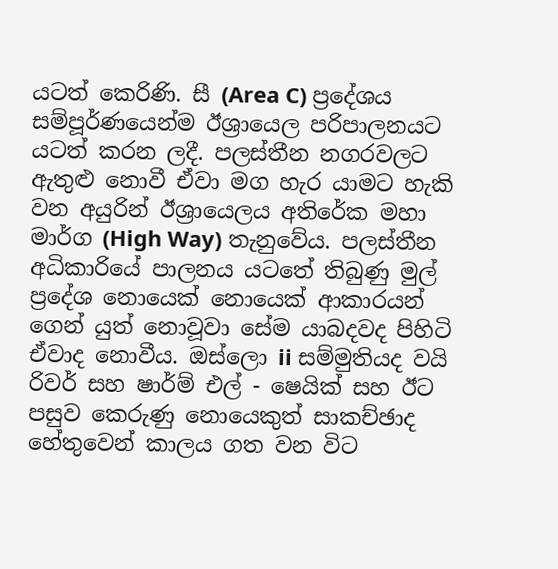යටත් කෙරිණි. සී (Area C) ප්‍රදේශය සම්පූර්ණයෙන්ම ඊශ්‍රායෙල පරිපාලනයට යටත් කරන ලදී. පලස්තීන නගරවලට ඇතුළු නොවී ඒවා මග හැර යාමට හැකි වන අයුරින් ඊශ්‍රායෙලය අතිරේක මහා මාර්ග (High Way) තැනුවේය. පලස්තීන අධිකාරියේ පාලනය යටතේ තිබුණු මුල් ප්‍රදේශ නොයෙක් නොයෙක් ආකාරයන් ගෙන් යුත් නොවූවා සේම යාබදවද පිහිටි ඒවාද නොවීය. ඔස්ලො ii සම්මුතියද වයි රිවර් සහ ෂාර්ම් එල් - ෂෙයික් සහ ඊට පසුව කෙරුණු නොයෙකුත් සාකච්ඡාද හේතුවෙන් කාලය ගත වන විට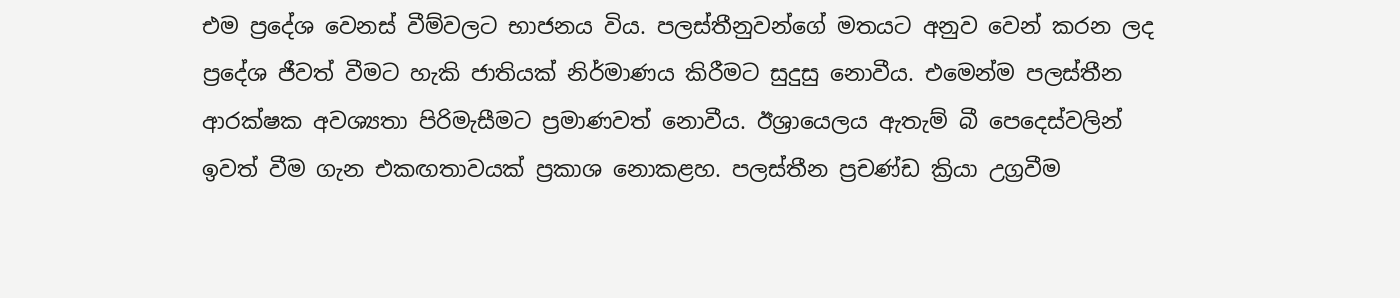එම ප්‍රදේශ වෙනස් වීම්වලට භාජනය විය. පලස්තීනුවන්ගේ මතයට අනුව වෙන් කරන ලද ප්‍රදේශ ජීවත් වීමට හැකි ජාතියක් නිර්මාණය කිරීමට සුදුසු නොවීය. එමෙන්ම පලස්තීන ආරක්ෂක අවශ්‍යතා පිරිමැසීමට ප්‍රමාණවත් නොවීය. ඊශ්‍රායෙලය ඇතැම් බී පෙදෙස්වලින් ඉවත් වීම ගැන එකඟතාවයක් ප්‍රකාශ නොකළහ. පලස්තීන ප්‍රචණ්ඩ ක්‍රියා උග්‍රවීම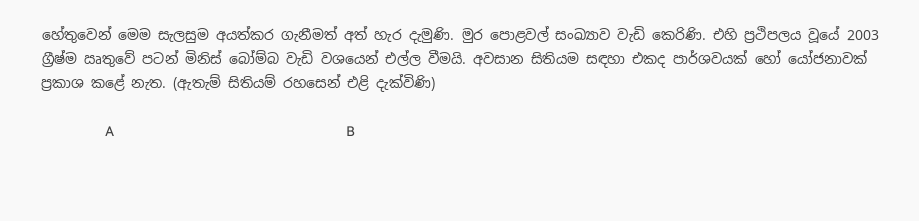හේතුවෙන් මෙම සැලසුම අයත්කර ගැනීමත් අත් හැර දැමුණි. මුර පොළවල් සංඛ්‍යාව වැඩි කෙරිණි. එහි ප්‍රථිපලය වූයේ 2003 ග්‍රීෂ්ම ඍතුවේ පටන් මිනිස් බෝම්බ වැඩි වශයෙන් එල්ල වීමයි. අවසාන සිතියම සඳහා එකද පාර්ශවයක් හෝ යෝජනාවක් ප්‍රකාශ කළේ නැත. (ඇතැම් සිතියම් රහසෙන් එළි දැක්විණි)

                A                                                          B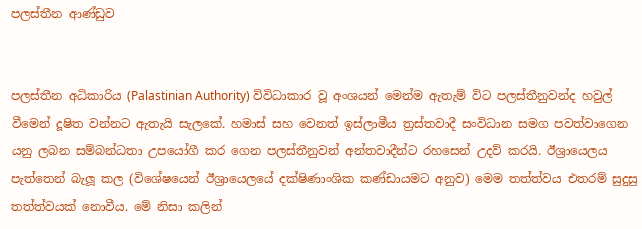පලස්තීන ආණ්ඩුව


පලස්තීන අධිකාරිය (Palastinian Authority) විවිධාකාර වූ අංශයන් මෙන්ම ඇතැම් විට පලස්තීනුවන්ද හවුල් වීමෙන් දූෂිත වන්නට ඇතැයි සැලකේ. හමාස් සහ වෙනත් ඉස්ලාමීය ත්‍රස්තවාදී සංවිධාන සමග පවත්වාගෙන යනු ලබන සම්බන්ධතා උපයෝගී කර ගෙන පලස්තීනුවන් අන්තවාදීන්ට රහසෙන් උදව් කරයි. ඊශ්‍රායෙලය පැත්තෙන් බැලූ කල (විශේෂයෙන් ඊශ්‍රායෙලයේ දක්ෂිණාංශික කණ්ඩායමට අනුව) මෙම තත්ත්වය එතරම් සුදුසු තත්ත්වයක් නොවීය. මේ නිසා කලින්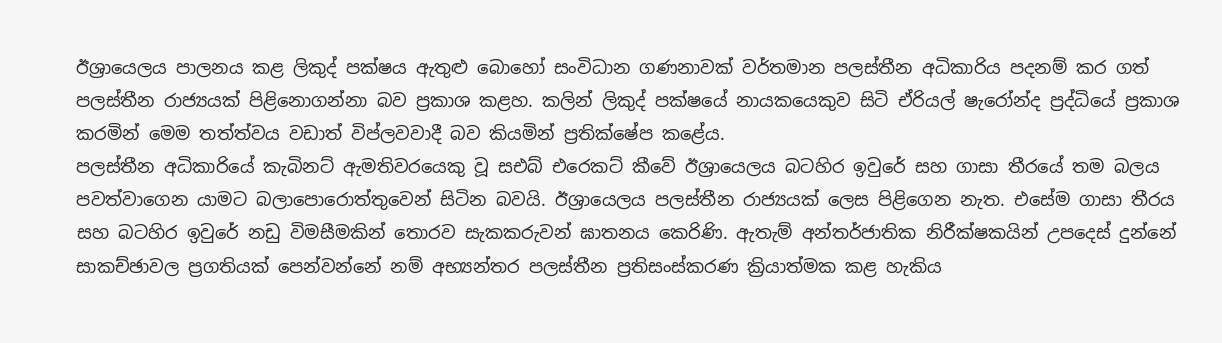ඊශ්‍රායෙලය පාලනය කළ ලිකුද් පක්ෂය ඇතුළු බොහෝ සංවිධාන ගණනාවක් වර්තමාන පලස්තීන අධිකාරිය පදනම් කර ගත් පලස්තීන රාජ්‍යයක් පිළිනොගන්නා බව ප්‍රකාශ කළහ. කලින් ලිකුද් පක්ෂයේ නායකයෙකුව සිටි ඒරියල් ෂැරෝන්ද ප්‍රද්ධියේ ප්‍රකාශ කරමින් මෙම තත්ත්වය වඩාත් විප්ලවවාදී බව කියමින් ප්‍රතික්ෂේප කළේය.
පලස්තීන අධිකාරියේ කැබිනට් ඇමතිවරයෙකු වූ සඑබ් එරෙකට් කීවේ ඊශ්‍රායෙලය බටහිර ඉවුරේ සහ ගාසා තීරයේ තම බලය පවත්වාගෙන යාමට බලාපොරොත්තුවෙන් සිටින බවයි. ඊශ්‍රායෙලය පලස්තීන රාජ්‍යයක් ලෙස පිළිගෙන නැත. එසේම ගාසා තීරය සහ බටහිර ඉවුරේ නඩු විමසීමකින් තොරව සැකකරුවන් ඝාතනය කෙරිණි. ඇතැම් අන්තර්ජාතික නිරීක්ෂකයින් උපදෙස් දුන්නේ සාකච්ඡාවල ප්‍රගතියක් පෙන්වන්නේ නම් අභ්‍යන්තර පලස්තීන ප්‍රතිසංස්කරණ ක්‍රියාත්මක කළ හැකිය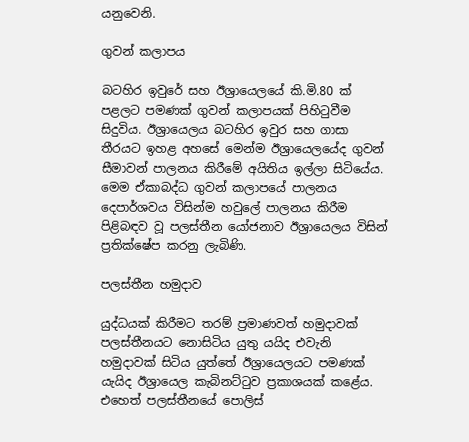යනුවෙනි.

ගුවන් කලාපය

බටහිර ඉවුරේ සහ ඊශ්‍රායෙලයේ කි.මි.80 ක් පළලට පමණක් ගුවන් කලාපයක් පිහිටුවීම සිදුවිය. ඊශ්‍රායෙලය බටහිර ඉවුර සහ ගාසා තීරයට ඉහළ අහසේ මෙන්ම ඊශ්‍රායෙලයේද ගුවන් සීමාවන් පාලනය කිරීමේ අයිතිය ඉල්ලා සිටියේය. මෙම ඒකාබද්ධ ගුවන් කලාපයේ පාලනය දෙපාර්ශවය විසින්ම හවුලේ පාලනය කිරීම පිළිබඳව වූ පලස්තීන යෝජනාව ඊශ්‍රායෙලය විසින් ප්‍රතික්ෂේප කරනු ලැබිණි.

පලස්තීන හමුදාව

යුද්ධයක් කිරීමට තරම් ප්‍රමාණවත් හමුදාවක් පලස්තීනයට නොසිටිය යුතු යයිද එවැනි හමුදාවක් සිටිය යුත්තේ ඊශ්‍රායෙලයට පමණක් යැයිද ඊශ්‍රායෙල කැබිනට්ටුව ප්‍රකාශයක් කළේය. එහෙත් පලස්තීනයේ පොලිස්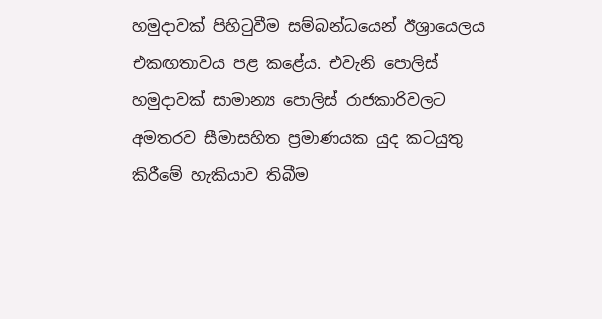හමුදාවක් පිහිටුවීම සම්බන්ධයෙන් ඊශ්‍රායෙලය එකඟතාවය පළ කළේය. එවැනි පොලිස් හමුදාවක් සාමාන්‍ය පොලිස් රාජකාරිවලට අමතරව සීමාසහිත ප්‍රමාණයක යුද කටයුතු කිරීමේ හැකියාව තිබීම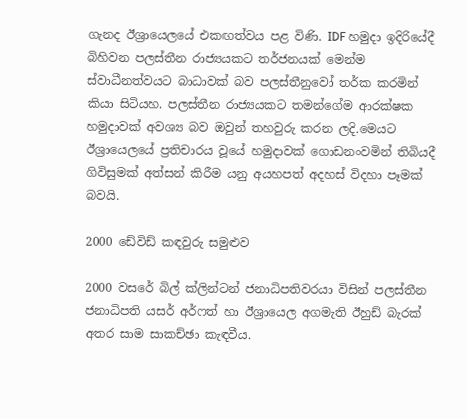ගැනද ඊශ්‍රායෙලයේ එකඟත්වය පළ විණි. IDF හමුදා ඉදිරියේදී බිහිවන පලස්තීන රාජ්‍යයකට තර්ජනයක් මෙන්ම ස්වාධීනත්වයට බාධාවක් බව පලස්තීනුවෝ තර්ක කරමින් කියා සිටියහ. පලස්තීන රාජ්‍යයකට තමන්ගේම ආරක්ෂක හමුදාවක් අවශ්‍ය බව ඔවුන් තහවුරු කරන ලදි.මෙයට ඊශ්‍රායෙලයේ ප්‍රතිචාරය වූයේ හමුදාවක් ගොඩනංවමින් තිබියදී ගිවිසුමක් අත්සන් කිරීම යනු අයහපත් අදහස් විදහා පෑමක් බවයි.

2000 ඩේවිඩ් කඳවුරු සමුළුව

2000 වසරේ බිල් ක්ලින්ටන් ජනාධිපතිවරයා විසින් පලස්තීන ජනාධිපති යසර් අර්ෆත් හා ඊශ්‍රායෙල අගමැති ඊහුඩ් බැරක් අතර සාම සාකච්ඡා කැඳවීය.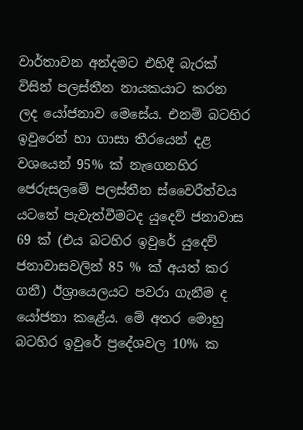වාර්තාවන අන්දමට එහිදී බැරක් විසින් පලස්තීන නායකයාට කරන ලද යෝජනාව මෙසේය. එනම් බටහිර ඉවුරෙන් හා ගාසා තීරයෙන් දළ වශයෙන් 95% ක් නැගෙනහිර ජෙරුසලමේ පලස්තීන ස්වෛරීත්වය යටතේ පැවැත්වීමටද යුදෙව් ජනාවාස 69 ක් (එය බටහිර ඉවුරේ යුදෙව් ජනාවාසවලින් 85 % ක් අයත් කර ගනී) ඊශ්‍රායෙලයට පවරා ගැනීම ද යෝජනා කළේය. මේ අතර මොහු බටහිර ඉවුරේ ප්‍රදේශවල 10% ක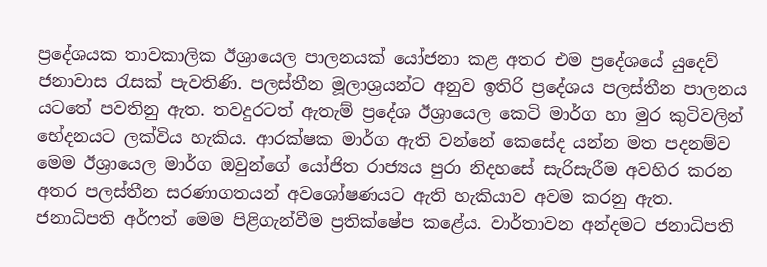ප්‍රදේශයක තාවකාලික ඊශ්‍රායෙල පාලනයක් යෝජනා කළ අතර එම ප්‍රදේශයේ යුදෙව් ජනාවාස රැසක් පැවතිණි. පලස්තීන මූලාශ්‍රයන්ට අනුව ඉතිරි ප්‍රදේශය පලස්තීන පාලනය යටතේ පවතිනු ඇත. තවදුරටත් ඇතැම් ප්‍රදේශ ඊශ්‍රායෙල කෙටි මාර්ග හා මුර කුටිවලින් භේදනයට ලක්විය හැකිය. ආරක්ෂක මාර්ග ඇති වන්නේ කෙසේද යන්න මත පදනම්ව මෙම ඊශ්‍රායෙල මාර්ග ඔවුන්ගේ යෝජිත රාජ්‍යය පුරා නිදහසේ සැරිසැරීම අවහිර කරන අතර පලස්තීන සරණාගතයන් අවශෝෂණයට ඇති හැකියාව අවම කරනු ඇත.
ජනාධිපති අර්ෆත් මෙම පිළිගැන්වීම ප්‍රතික්ෂේප කළේය. වාර්තාවන අන්දමට ජනාධිපති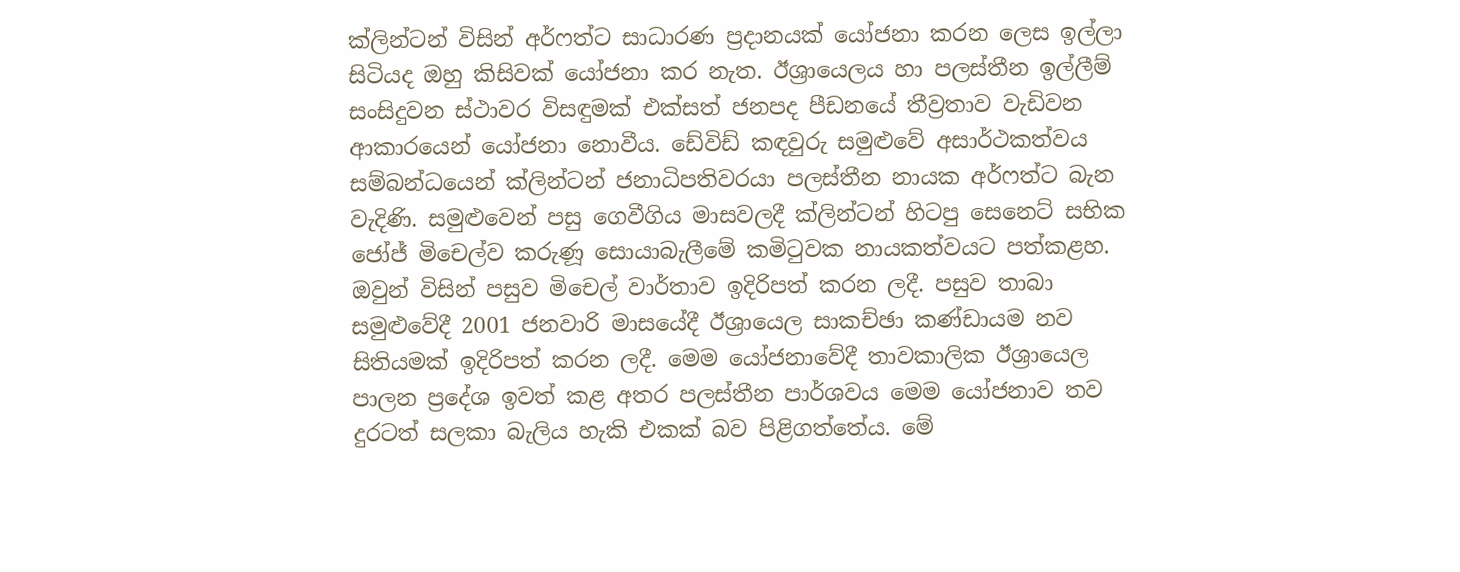ක්ලින්ටන් විසින් අර්ෆත්ට සාධාරණ ප්‍රදානයක් යෝජනා කරන ලෙස ඉල්ලා සිටියද ඔහු කිසිවක් යෝජනා කර නැත. ඊශ්‍රායෙලය හා පලස්තීන ඉල්ලීම් සංසිදුවන ස්ථාවර විසඳුමක් එක්සත් ජනපද පීඩනයේ තීව්‍රතාව වැඩිවන ආකාරයෙන් යෝජනා නොවීය. ඩේවිඩ් කඳවුරු සමුළුවේ අසාර්ථකත්වය සම්බන්ධයෙන් ක්ලින්ටන් ජනාධිපතිවරයා පලස්තීන නායක අර්ෆත්ට බැන වැදිණි. සමුළුවෙන් පසු ගෙවීගිය මාසවලදී ක්ලින්ටන් හිටපු සෙනෙට් සභික ජෝජ් මිචෙල්ව කරුණූ සොයාබැලීමේ කමිටුවක නායකත්වයට පත්කළහ. ඔවුන් විසින් පසුව මිචෙල් වාර්තාව ඉදිරිපත් කරන ලදී. පසුව තාබා සමුළුවේදී 2001 ජනවාරි මාසයේදී ඊශ්‍රායෙල සාකච්ඡා කණ්ඩායම නව සිතියමක් ඉදිරිපත් කරන ලදී. මෙම යෝජනාවේදී තාවකාලික ඊශ්‍රායෙල පාලන ප්‍රදේශ ඉවත් කළ අතර පලස්තීන පාර්ශවය මෙම යෝජනාව තව දුරටත් සලකා බැලිය හැකි එකක් බව පිළිගත්තේය. මේ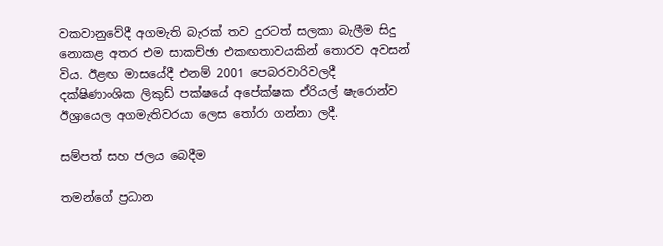වකවානුවේදී අගමැති බැරක් තව දුරටත් සලකා බැලීම සිදු නොකළ අතර එම සාකච්ඡා එකඟතාවයකින් තොරව අවසන් විය. ඊළඟ මාසයේදී එනම් 2001 පෙබරවාරිවලදී දක්ෂිණාංශික ලිකුඩ් පක්ෂයේ අපේක්ෂක ඒරියල් ෂැරොන්ව ඊශ්‍රායෙල අගමැතිවරයා ලෙස තෝරා ගන්නා ලදී.

සම්පත් සහ ජලය බෙදීම

තමන්ගේ ප්‍රධාන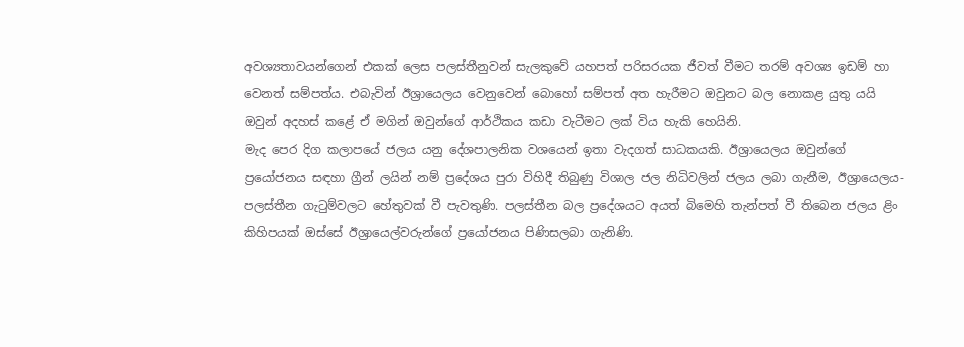අවශ්‍යතාවයන්ගෙන් එකක් ලෙස පලස්තීනුවන් සැලකුවේ යහපත් පරිසරයක ජීවත් වීමට තරම් අවශ්‍ය ඉඩම් හා වෙනත් සම්පත්ය. එබැවින් ඊශ්‍රායෙලය වෙනුවෙන් බොහෝ සම්පත් අත හැරීමට ඔවුනට බල නොකළ යුතු යයි ඔවුන් අදහස් කළේ ඒ මගින් ඔවුන්ගේ ආර්ථිකය කඩා වැටීමට ලක් විය හැකි හෙයිනි.
මැද පෙර දිග කලාපයේ ජලය යනු දේශපාලනික වශයෙන් ඉතා වැදගත් සාධකයකි. ඊශ්‍රායෙලය ඔවුන්ගේ ප්‍රයෝජනය සඳහා ග්‍රීන් ලයින් නම් ප්‍රදේශය පුරා විහිදී තිබුණු විශාල ජල නිධිවලින් ජලය ලබා ගැනීම, ඊශ්‍රායෙලය- පලස්තීන ගැටුම්වලට හේතුවක් වී පැවතුණි. පලස්තීන බල ප්‍රදේශයට අයත් බිමෙහි තැන්පත් වී තිබෙන ජලය ළිං කිහිපයක් ඔස්සේ ඊශ්‍රායෙල්වරුන්ගේ ප්‍රයෝජනය පිණිසලබා ගැනිණි.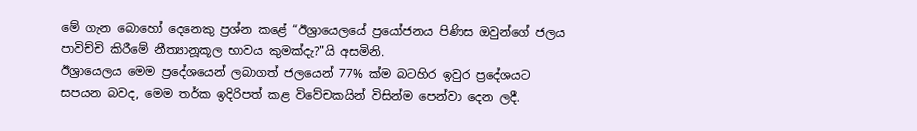මේ ගැන බොහෝ දෙනෙකු ප්‍රශ්න කළේ “ඊශ්‍රායෙලයේ ප්‍රයෝජනය පිණිස ඔවුන්ගේ ජලය පාවිච්චි කිරීමේ නීත්‍යානූකූල භාවය කුමක්දැ?"යි අසමිනි.
ඊශ්‍රායෙලය මෙම ප්‍රදේශයෙන් ලබාගත් ජලයෙන් 77% ක්ම බටහිර ඉවුර ප්‍රදේශයට සපයන බවද, මෙම තර්ක ඉදිරිපත් කළ විවේචකයින් විසින්ම පෙන්වා දෙන ලදී.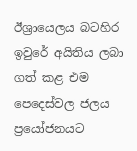ඊශ්‍රායෙලය බටහිර ඉවුරේ අයිතිය ලබා ගත් කළ එම පෙදෙස්වල ජලය ප්‍රයෝජනයට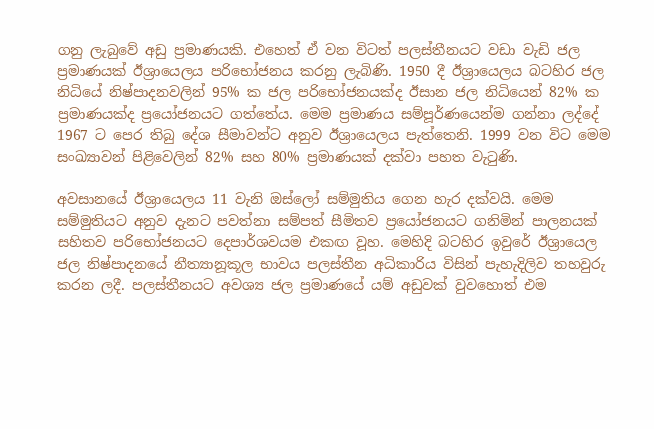ගනු ලැබුවේ අඩු ප්‍රමාණයකි. එහෙත් ඒ වන විටත් පලස්තීනයට වඩා වැඩි ජල ප්‍රමාණයක් ඊශ්‍රායෙලය පරිභෝජනය කරනු ලැබිණි. 1950 දී ඊශ්‍රායෙලය බටහිර ජල නිධියේ නිෂ්පාදනවලින් 95% ක ජල පරිභෝජනයක්ද ඊසාන ජල නිධියෙන් 82% ක ප්‍රමාණයක්ද ප්‍රයෝජනයට ගත්තේය. මෙම ප්‍රමාණය සම්පූර්ණයෙන්ම ගන්නා ලද්දේ 1967 ට පෙර තිබු දේශ සීමාවන්ට අනුව ඊශ්‍රායෙලය පැත්තෙනි. 1999 වන විට මෙම සංඛ්‍යාවන් පිළිවෙලින් 82% සහ 80% ප්‍රමාණයක් දක්වා පහත වැටුණි.

අවසානයේ ඊශ්‍රායෙලය 11 වැනි ඔස්ලෝ සම්මුතිය ගෙන හැර දක්වයි. මෙම සම්මුතියට අනුව දැනට පවත්නා සම්පත් සීමිතව ප්‍රයෝජනයට ගනිමින් පාලනයක් සහිතව පරිභෝජනයට දෙපාර්ශවයම එකඟ වූහ. මෙහිදි බටහිර ඉවුරේ ඊශ්‍රායෙල ජල නිෂ්පාදනයේ නීත්‍යානූකූල භාවය පලස්තීන අධිකාරිය විසින් පැහැදිලිව තහවුරු කරන ලදී. පලස්තීනයට අවශ්‍ය ජල ප්‍රමාණයේ යම් අඩුවක් වුවහොත් එම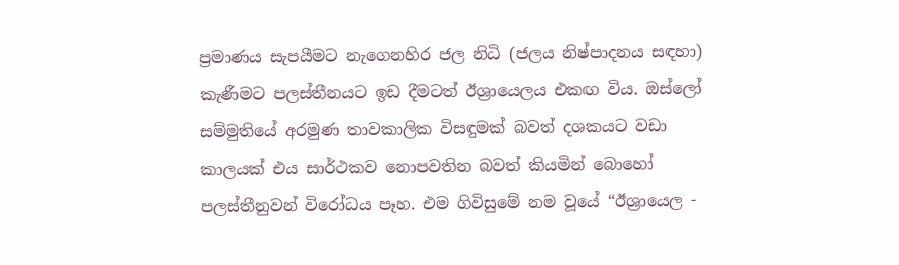ප්‍රමාණය සැපයීමට නැගෙනහිර ජල නිධි (ජලය නිෂ්පාදනය සඳහා) කැණීමට පලස්තීනයට ඉඩ දීමටත් ඊශ්‍රායෙලය එකඟ විය. ඔස්ලෝ සම්මුතියේ අරමුණ තාවකාලික විසඳුමක් බවත් දශකයට වඩා කාලයක් එය සාර්ථකව නොපවතින බවත් කියමින් බොහෝ පලස්තීනුවන් විරෝධය පෑහ. එම ගිවිසුමේ නම වූයේ “ඊශ්‍රායෙල -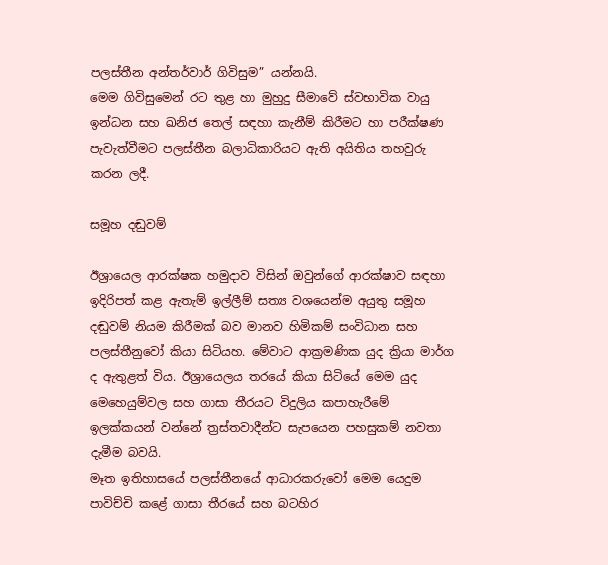පලස්තීන අන්තර්වාර් ගිවිසුම” යන්නයි.
මෙම ගිවිසුමෙන් රට තුළ හා මුහුදු සීමාවේ ස්වභාවික වායු ඉන්ධන සහ ඛනිජ තෙල් සඳහා කැනීම් කිරීමට හා පරීක්ෂණ පැවැත්වීමට පලස්තීන බලාධිකාරියට ඇති අයිතිය තහවුරු කරන ලදී.

සමූහ දඬුවම්

ඊශ්‍රායෙල ආරක්ෂක හමුදාව විසින් ඔවුන්ගේ ආරක්ෂාව සඳහා ඉදිරිපත් කළ ඇතැම් ඉල්ලීම් සත්‍ය වශයෙන්ම අයුතු සමූහ දඬුවම් නියම කිරීමක් බව මානව හිමිකම් සංවිධාන සහ පලස්තීනුවෝ කියා සිටියහ. මේවාට ආක්‍රමණික යුද ක්‍රියා මාර්ග ද ඇතුළත් විය. ඊශ්‍රායෙලය තරයේ කියා සිටියේ මෙම යුද මෙහෙයුම්වල සහ ගාසා තීරයට විදුලිය කපාහැරීමේ ඉලක්කයන් වන්නේ ත්‍රස්තවාදීන්ට සැපයෙන පහසුකම් නවතා දැමීම බවයි.
මෑත ඉතිහාසයේ පලස්තීනයේ ආධාරකරුවෝ මෙම යෙදුම පාවිච්චි කළේ ගාසා තීරයේ සහ බටහිර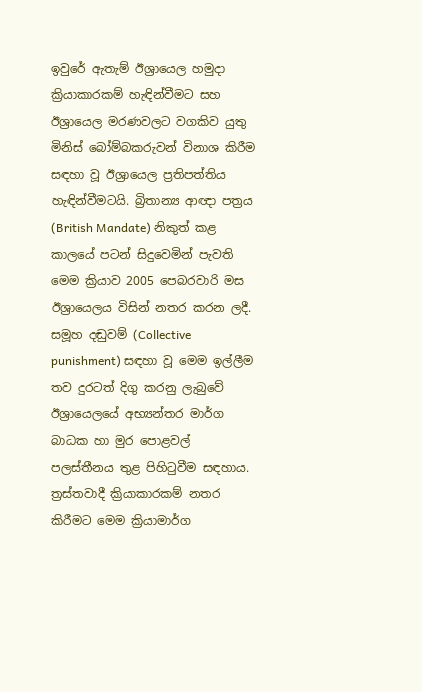ඉවුරේ ඇතැම් ඊශ්‍රායෙල හමුදා ක්‍රියාකාරකම් හැඳින්වීමට සහ ඊශ්‍රායෙල මරණවලට වගකිව යුතු මිනිස් බෝම්බකරුවන් විනාශ කිරීම සඳහා වූ ඊශ්‍රායෙල ප්‍රතිපත්තිය හැඳින්වීමටයි. බ්‍රිතාන්‍ය ආඥා පත්‍රය (British Mandate) නිකුත් කළ කාලයේ පටන් සිදුවෙමින් පැවති මෙම ක්‍රියාව 2005 පෙබරවාරි මස ඊශ්‍රායෙලය විසින් නතර කරන ලදී. සමූහ දඬුවම් (Collective punishment) සඳහා වූ මෙම ඉල්ලීම තව දුරටත් දිගු කරනු ලැබුවේ ඊශ්‍රායෙලයේ අභ්‍යන්තර මාර්ග බාධක හා මුර පොළවල් පලස්තීනය තුළ පිහිටුවීම සඳහාය. ත්‍රස්තවාදී ක්‍රියාකාරකම් නතර කිරීමට මෙම ක්‍රියාමාර්ග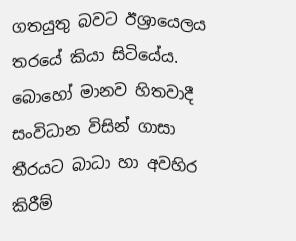ගතයුතු බවට ඊශ්‍රායෙලය තරයේ කියා සිටියේය.
බොහෝ මානව හිතවාදී සංවිධාන විසින් ගාසා තීරයට බාධා හා අවහිර කිරීම්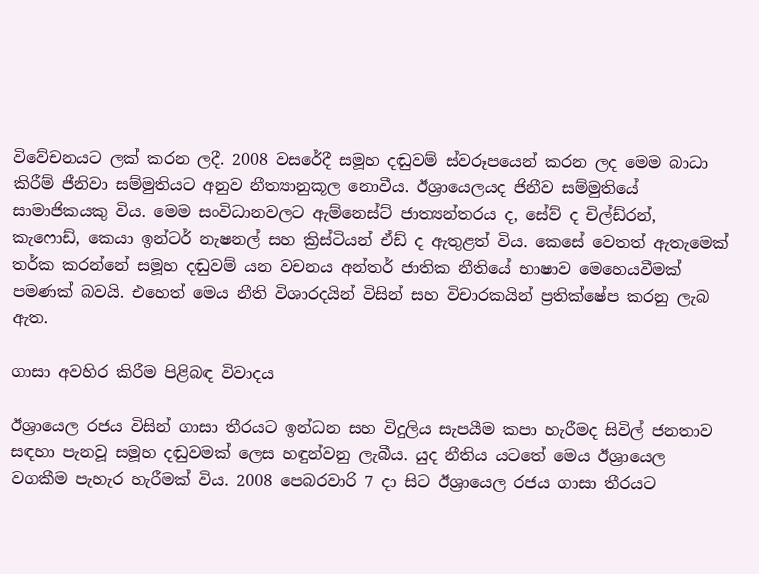විවේචනයට ලක් කරන ලදී. 2008 වසරේදී සමූහ දඬුවම් ස්වරූපයෙන් කරන ලද මෙම බාධා කිරීම් ජීනිවා සම්මුතියට අනුව නීත්‍යානුකූල නොවීය. ඊශ්‍රායෙලයද ජිනීව සම්මුතියේ සාමාජිකයකු විය. මෙම සංවිධානවලට ඇම්නෙස්ට් ජාත්‍යන්තරය ද, සේව් ද චිල්ඩ්රන්, කැෆොඩ්, කෙයා ඉන්ටර් නැෂනල් සහ ක්‍රිස්ටියන් ඒඩ් ද ඇතුළත් විය. කෙසේ වෙතත් ඇතැමෙක් තර්ක කරන්නේ සමූහ දඬුවම් යන වචනය අන්තර් ජාතික නීතියේ භාෂාව මෙහෙයවීමක් පමණක් බවයි. එහෙත් මෙය නීති විශාරදයින් විසින් සහ විචාරකයින් ප්‍රතික්ෂේප කරනු ලැබ ඇත.

ගාසා අවහිර කිරීම පිළිබඳ විවාදය

ඊශ්‍රායෙල රජය විසින් ගාසා තීරයට ඉන්ධන සහ විදුලිය සැපයීම කපා හැරීමද සිවිල් ජනතාව සඳහා පැනවූ සමූහ දඬුවමක් ලෙස හඳුන්වනු ලැබීය. යුද නීතිය යටතේ මෙය ඊශ්‍රායෙල වගකීම පැහැර හැරීමක් විය. 2008 පෙබරවාරි 7 දා සිට ඊශ්‍රායෙල රජය ගාසා තීරයට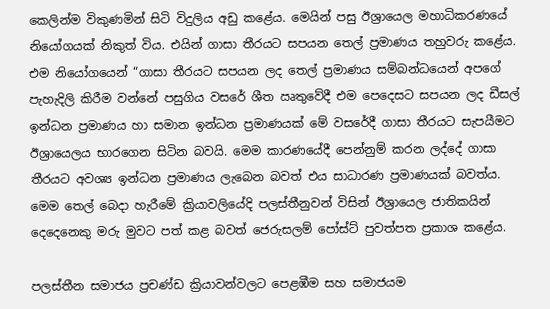කෙලින්ම විකුණමින් සිටි විදුලිය අඩු කළේය. මෙයින් පසු ඊශ්‍රායෙල මහාධිකරණයේ නියෝගයක් නිකුත් විය. එයින් ගාසා තීරයට සපයන තෙල් ප්‍රමාණය තහුවරු කළේය. එම නියෝගයෙන් “ගාසා තීරයට සපයන ලද තෙල් ප්‍රමාණය සම්බන්ධයෙන් අපගේ පැහැදිලි කිරීම වන්නේ පසුගිය වසරේ ශීත ඍතුවේදී එම පෙදෙසට සපයන ලද ඩීසල් ඉන්ධන ප්‍රමාණය හා සමාන ඉන්ධන ප්‍රමාණයක් මේ වසරේදී ගාසා තීරයට සැපයීමට ඊශ්‍රායෙලය භාරගෙන සිටින බවයි. මෙම කාරණයේදී පෙන්නුම් කරන ලද්දේ ගාසා තීරයට අවශ්‍ය ඉන්ධන ප්‍රමාණය ලැබෙන බවත් එය සාධාරණ ප්‍රමාණයක් බවත්ය. මෙම තෙල් බෙදා හැරීමේ ක්‍රියාවලියේදි පලස්තීනුවන් විසින් ඊශ්‍රායෙල ජාතිකයින් දෙදෙනෙකු මරු මුවට පත් කළ බවත් ජෙරුසලම් පෝස්ට් පුවත්පත ප්‍රකාශ කළේය.

පලස්තීන සමාජය ප්‍රචණ්ඩ ක්‍රියාවන්වලට පෙළඹීම සහ සමාජයම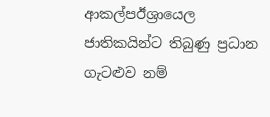ආකල්පඊශ්‍රායෙල ජාතිකයින්ට තිබුණු ප්‍රධාන ගැටළුව නම්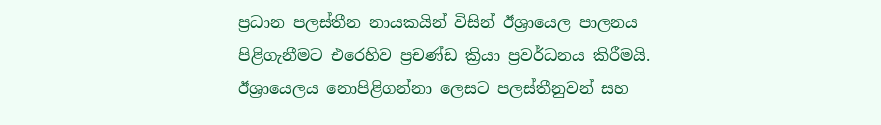ප්‍රධාන පලස්තීන නායකයින් විසින් ඊශ්‍රායෙල පාලනය පිළිගැනීමට එරෙහිව ප්‍රචණ්ඩ ක්‍රියා ප්‍රවර්ධනය කිරීමයි. ඊශ්‍රායෙලය නොපිළිගන්නා ලෙසට පලස්තීනුවන් සහ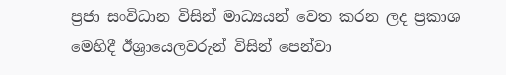ප්‍රජා සංවිධාන විසින් මාධ්‍යයන් වෙත කරන ලද ප්‍රකාශ මෙහිදී ඊශ්‍රායෙලවරුන් විසින් පෙන්වා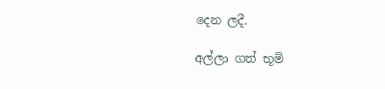දෙන ලදී.

අල්ලා ගත් භූමි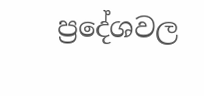ප්‍රදේශවල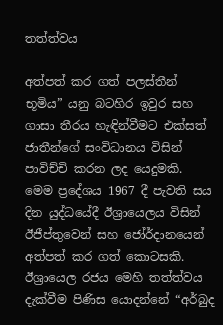තත්ත්වය

අත්පත් කර ගත් පලස්තීන් භූමිය” යනු බටහිර ඉවුර සහ ගාසා තීරය හැඳින්වීමට එක්සත් ජාතීන්ගේ සංවිධානය විසින් පාවිච්චි කරන ලද යෙදුමකි. මෙම ප්‍රදේශය 1967 දී පැවති සය දින යුද්ධයේදී ඊශ්‍රායෙලය විසින් ඊජීප්තුවෙන් සහ ජෝර්දානයෙන් අත්පත් කර ගත් කොටසකි. ඊශ්‍රායෙල රජය මෙහි තත්ත්වය දැක්වීම පිණිස යොදන්නේ “අර්බුද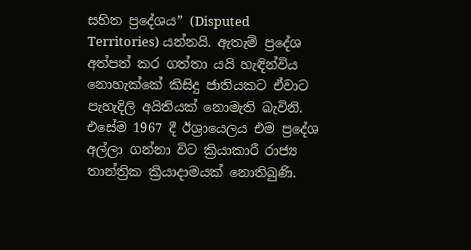සහිත ප්‍රදේශය” (Disputed Territories) යන්නයි. ඇතැම් ප්‍රදේශ අත්පත් කර ගත්තා යයි හැඳින්විය නොහැක්කේ කිසිදු ජාතියකට ඒවාට පැහැදිලි අයිතියක් නොමැති බැවිනි. එසේම 1967 දී ඊශ්‍රායෙලය එම ප්‍රදේශ අල්ලා ගන්නා විට ක්‍රියාකාරී රාජ්‍ය තාන්ත්‍රික ක්‍රියාදාමයක් නොතිබුණි.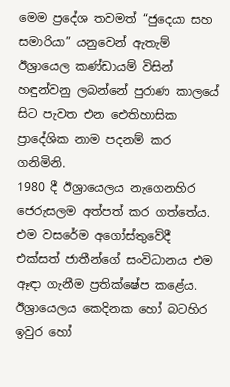මෙම ප්‍රදේශ තවමත් “ජුදෙයා සහ සමාරියා” යනුවෙන් ඇතැම් ඊශ්‍රායෙල කණ්ඩායම් විසින් හඳුන්වනු ලබන්නේ පුරාණ කාලයේ සිට පැවත එන ඓතිහාසික ප්‍රාදේශික නාම පදනම් කර ගනිමිනි.
1980 දී ඊශ්‍රායෙලය නැගෙනහිර ජෙරුසලම අත්පත් කර ගත්තේය. එම වසරේම අගෝස්තුවේදී එක්සත් ජාතීන්ගේ සංවිධානය එම ඈඳා ගැනීම ප්‍රතික්ෂේප කළේය. ඊශ්‍රායෙලය කෙදිනක හෝ බටහිර ඉවුර හෝ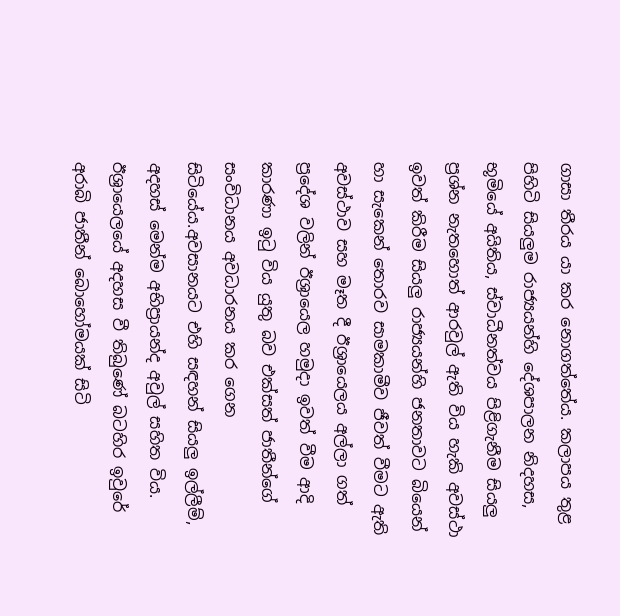ගාසා තීරය යා කර නොගත්තේය. කලාපය තුළ පිහිටි සියලුම රාජ්‍යයන්හි දේශපාලන නිදහස, භූමියේ අයිතිය, ස්වාධීනත්වය පිළිගැනීම සියලු ප්‍රශ්න නැතහොත් ආරවුල් ඇති විය හැකි අවස්ථා ඉවත් කිරීම සියලු රාජ්‍යයන්හි ජනතාවට බියෙන් හා සැකෙන් තොරව සාමකාමීව ජීවත් වීමට ඇති අවස්ථාව සහ මෑත දී ඊශ්‍රායෙලය අල්ලා ගත් ප්‍රදේශ වලින් ඊශ්‍රායෙල හමුදා ඉවත් වීම ආදි කාරණා ඉටු විය යුතු බව එක්සත් ජාතීන්ගේ සංවිධානය අවධාරනය කර ගෙන සිටියේය.අවසානයට එහි සඳහන් සියලු ඉල්ලීම්, අදහස් මෙන්ම අභිප්‍රායන්ද අවුල් සහිත විය.
ඊශ්‍රායෙලයේ අදහස වී තිබුණේ බටහිර ඉවුරේ අරාබි ජාතීන් බොහෝමයක් සිටි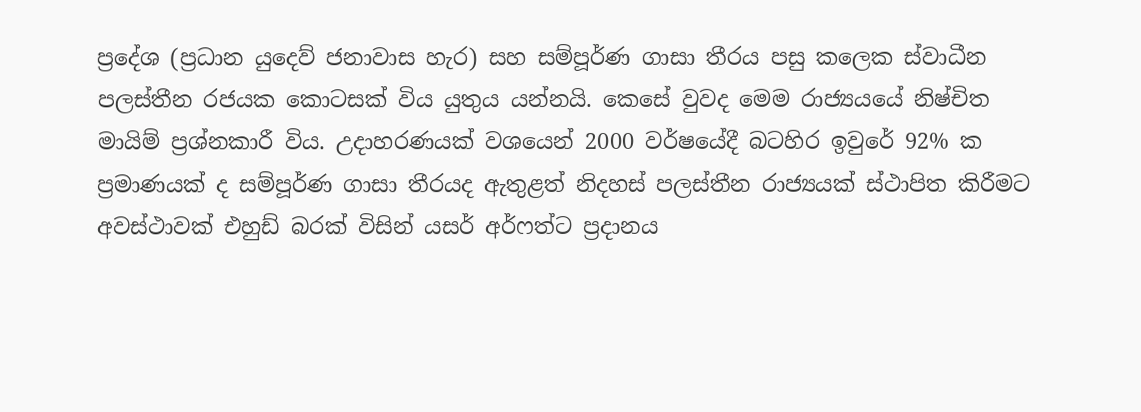ප්‍රදේශ (ප්‍රධාන යුදෙව් ජනාවාස හැර) සහ සම්පූර්ණ ගාසා තීරය පසු කලෙක ස්වාධීන පලස්තීන රජයක කොටසක් විය යුතුය යන්නයි. කෙසේ වුවද මෙම රාජ්‍යයයේ නිෂ්චිත මායිම් ප්‍රශ්නකාරී විය. උදාහරණයක් වශයෙන් 2000 වර්ෂයේදී බටහිර ඉවුරේ 92% ක ප්‍රමාණයක් ද සම්පූර්ණ ගාසා තීරයද ඇතුළත් නිදහස් පලස්තීන රාජ්‍යයක් ස්ථාපිත කිරීමට අවස්ථාවක් එහුඩ් බරක් විසින් යසර් අර්ෆත්ට ප්‍රදානය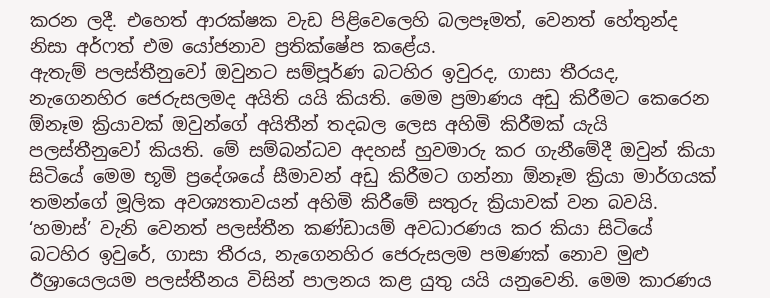කරන ලදී. එහෙත් ආරක්ෂක වැඩ පිළිවෙලෙහි බලපෑමත්, වෙනත් හේතුන්ද නිසා අර්ෆත් එම යෝජනාව ප්‍රතික්ෂේප කළේය.
ඇතැම් පලස්තීනුවෝ ඔවුනට සම්පූර්ණ බටහිර ඉවුරද, ගාසා තීරයද, නැගෙනහිර ජෙරුසලමද අයිති යයි කියති. මෙම ප්‍රමාණය අඩු කිරීමට කෙරෙන ඕනෑම ක්‍රියාවක් ඔවුන්ගේ අයිතීන් තදබල ලෙස අහිමි කිරීමක් යැයි පලස්තීනුවෝ කියති. මේ සම්බන්ධව අදහස් හුවමාරු කර ගැනීමේදී ඔවුන් කියා සිටියේ මෙම භූමි ප්‍රදේශයේ සීමාවන් අඩු කිරීමට ගන්නා ඕනෑම ක්‍රියා මාර්ගයක් තමන්ගේ මූලික අවශ්‍යතාවයන් අහිමි කිරීමේ සතුරු ක්‍රියාවක් වන බවයි.
‘හමාස්’ වැනි වෙනත් පලස්තීන කණ්ඩායම් අවධාරණය කර කියා සිටියේ බටහිර ඉවුරේ, ගාසා තීරය, නැගෙනහිර ජෙරුසලම පමණක් නොව මුළු ඊශ්‍රායෙලයම පලස්තීනය විසින් පාලනය කළ යුතු යයි යනුවෙනි. මෙම කාරණය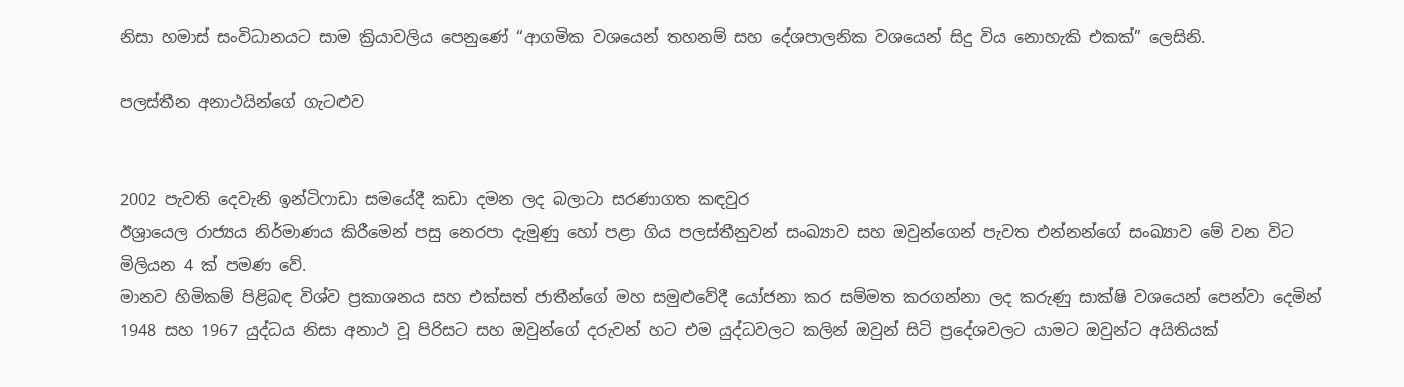නිසා හමාස් සංවිධානයට සාම ක්‍රියාවලිය පෙනුණේ “ආගමික වශයෙන් තහනම් සහ දේශපාලනික වශයෙන් සිදු විය නොහැකි එකක්” ලෙසිනි.

පලස්තීන අනාථයින්ගේ ගැටළුව


2002 පැවති දෙවැනි ඉන්ටිෆාඩා සමයේදී කඩා දමන ලද බලාටා සරණාගත කඳවුර
ඊශ්‍රායෙල රාජ්‍යය නිර්මාණය කිරීමෙන් පසු නෙරපා දැමුණු හෝ පළා ගිය පලස්තීනුවන් සංඛ්‍යාව සහ ඔවුන්ගෙන් පැවත එන්නන්ගේ සංඛ්‍යාව මේ වන විට මිලියන 4 ක් පමණ වේ.
මානව හිමිකම් පිළිබඳ විශ්ව ප්‍රකාශනය සහ එක්සත් ජාතීන්ගේ මහ සමුළුවේදී යෝජනා කර සම්මත කරගන්නා ලද කරුණු සාක්ෂි වශයෙන් පෙන්වා දෙමින් 1948 සහ 1967 යුද්ධය නිසා අනාථ වූ පිරිසට සහ ඔවුන්ගේ දරුවන් හට එම යුද්ධවලට කලින් ඔවුන් සිටි ප්‍රදේශවලට යාමට ඔවුන්ට අයිතියක්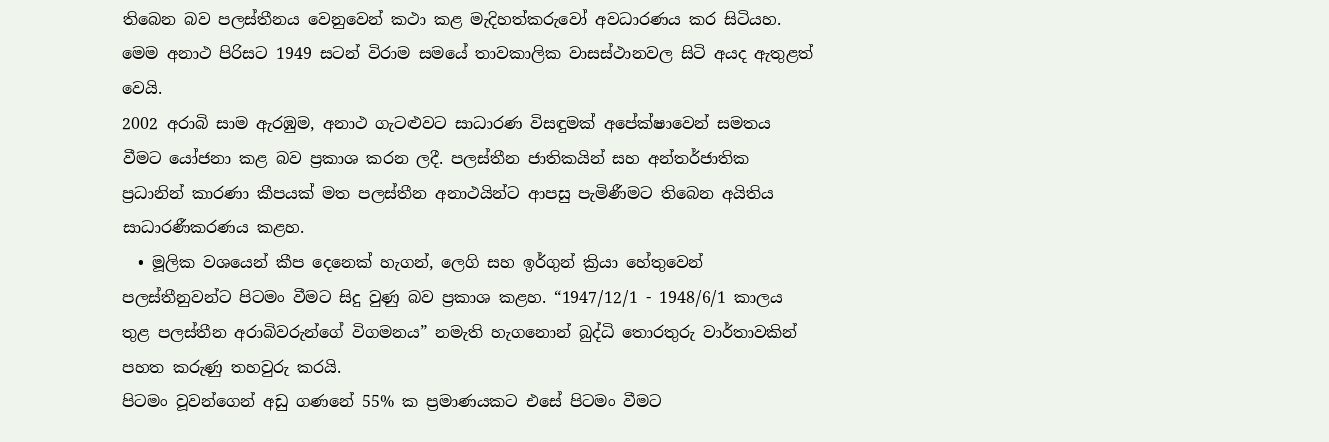තිබෙන බව පලස්තීනය වෙනුවෙන් කථා කළ මැදිහත්කරුවෝ අවධාරණය කර සිටියහ. මෙම අනාථ පිරිසට 1949 සටන් විරාම සමයේ තාවකාලික වාසස්ථානවල සිටි අයද ඇතුළත් වෙයි.
2002 අරාබි සාම ඇරඹුම, අනාථ ගැටළුවට සාධාරණ විසඳුමක් අපේක්ෂාවෙන් සමතය වීමට යෝජනා කළ බව ප්‍රකාශ කරන ලදී. පලස්තීන ජාතිකයින් සහ අන්තර්ජාතික ප්‍රධානින් කාරණා කීපයක් මත පලස්තීන අනාථයින්ට ආපසු පැමිණීමට තිබෙන අයිතිය සාධාරණීකරණය කළහ.
  • මූලික වශයෙන් කීප දෙනෙක් හැගන්, ලෙගි සහ ඉර්ගුන් ක්‍රියා හේතුවෙන් පලස්තීනුවන්ට පිටමං වීමට සිදු වුණු බව ප්‍රකාශ කළහ. “1947/12/1 - 1948/6/1 කාලය තුළ පලස්තීන අරාබිවරුන්ගේ විගමනය” නමැති හැගනොන් බුද්ධි තොරතුරු වාර්තාවකින් පහත කරුණු තහවුරු කරයි.
පිටමං වූවන්ගෙන් අඩු ගණනේ 55% ක ප්‍රමාණයකට එසේ පිටමං වීමට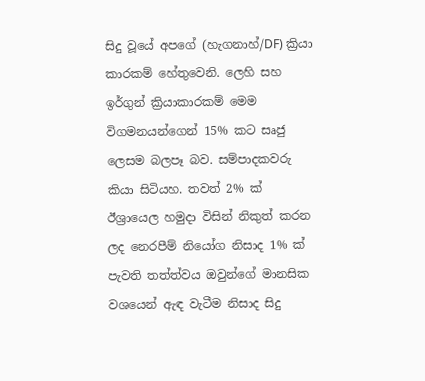සිදු වූයේ අපගේ (හැගනාහ්/DF) ක්‍රියා කාරකම් හේතුවෙනි. ලෙහි සහ ඉර්ගුන් ක්‍රියාකාරකම් මෙම විගමනයන්ගෙන් 15% කට සෘජු ලෙසම බලපෑ බව. සම්පාදකවරු කියා සිටියහ. තවත් 2% ක් ඊශ්‍රායෙල හමුදා විසින් නිකුත් කරන ලද නෙරපීම් නියෝග නිසාද 1% ක් පැවති තත්ත්වය ඔවුන්ගේ මානසික වශයෙන් ඇඳ වැටීම නිසාද සිදු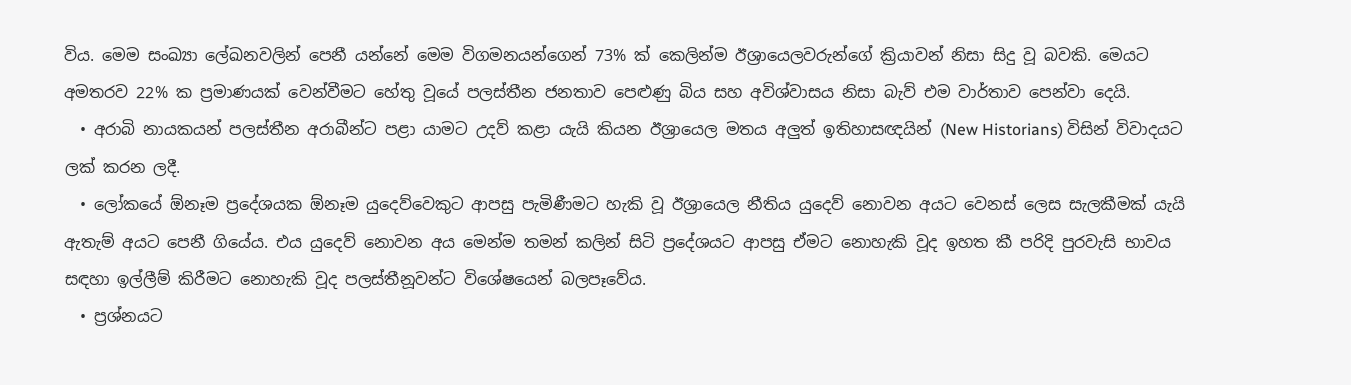විය. මෙම සංඛ්‍යා ලේඛනවලින් පෙනී යන්නේ මෙම විගමනයන්ගෙන් 73% ක් කෙලින්ම ඊශ්‍රායෙලවරුන්ගේ ක්‍රියාවන් නිසා සිදු වූ බවකි. මෙයට අමතරව 22% ක ප්‍රමාණයක් වෙන්වීමට හේතු වූයේ පලස්තීන ජනතාව පෙළුණු බිය සහ අවිශ්වාසය නිසා බැව් එම වාර්තාව පෙන්වා දෙයි.
  • අරාබි නායකයන් පලස්තීන අරාබීන්ට පළා යාමට උදව් කළා යැයි කියන ඊශ්‍රායෙල මතය අලුත් ඉතිහාසඥයින් (New Historians) විසින් විවාදයට ලක් කරන ලදී.
  • ලෝකයේ ඕනෑම ප්‍රදේශයක ඕනෑම යුදෙව්වෙකුට ආපසු පැමිණීමට හැකි වූ ඊශ්‍රායෙල නීතිය යුදෙව් නොවන අයට වෙනස් ලෙස සැලකීමක් යැයි ඇතැම් අයට පෙනී ගියේය. එය යුදෙව් නොවන අය මෙන්ම තමන් කලින් සිටි ප්‍රදේශයට ආපසු ඒමට නොහැකි වූද ඉහත කී පරිදි පුරවැසි භාවය සඳහා ඉල්ලීම් කිරීමට නොහැකි වූද පලස්තීනූවන්ට විශේෂයෙන් බලපෑවේය.
  • ප්‍රශ්නයට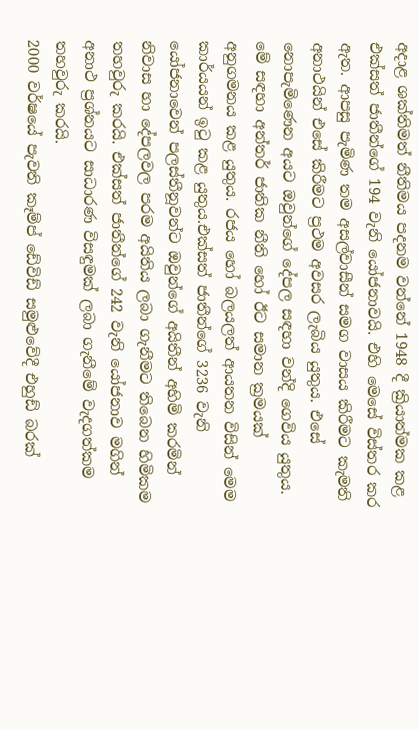අදාළ ශක්තිමත් නීතිමය පදනම වන්නේ 1948 දී ක්‍රියාත්මක කළ එක්සත් ජාතීන්ගේ 194 වැනි යෝජනාවයි. එහි මෙසේ විස්තර කර ඇත. ආපසු පැමිණ තම අසල්වාසීන් සමග වාසය කිරීමට කැමති අනාථයින් එසේ කිරීමට ප්‍රථම අවසර ලැබිය යුතුය. එසේ නොපැමිණෙන අයට ඔවුන්ගේ දේපල සඳහා වන්දි ගෙවිය යුතුය. මේ සඳහා අන්තර් ජාතික නීති හෝ ඊට සමාන ක්‍රමයක් අනුගමනය කළ යුතුය. රජය හෝ බලයලත් ආයතන විසින් මෙම කාර්යයන් ඉටු කළ යුතුය.එක්සත් ජාතීන්ගේ 3236 වැනි යෝජනාවෙන් පලස්තීනූවන්ට ඔවුන්ගේ අයිතීන් අහිමි කරමින් නිවාස හා දේපලවල පරම අයිතිය ලබා ගැනීමට තිබෙන හිමිකම තහවුරු කරයි. එක්සත් ජාතීන්ගේ 242 වැනි යෝජනාව මගින් අනාථ ප්‍රශ්නයට සාධාරණ විසඳුමක් ලබා ගැනීමේ වැදගත්කම තහවුරු කරයි.
2000 වර්ෂයේ පැවති කෑම්ප් ඩේවිඩ් සමුළුවේදී එහුඩ් බරක්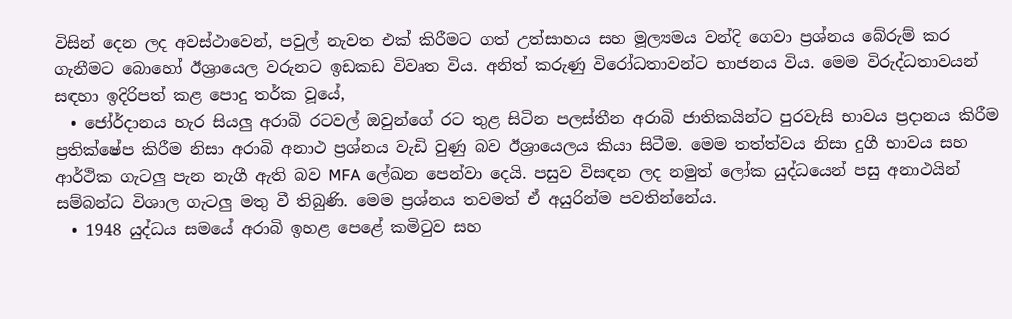විසින් දෙන ලද අවස්ථාවෙන්, පවුල් නැවත එක් කිරීමට ගත් උත්සාහය සහ මූල්‍යමය වන්දි ගෙවා ප්‍රශ්නය බේරුම් කර ගැනීමට බොහෝ ඊශ්‍රායෙල වරුනට ඉඩකඩ විවෘත විය. අනිත් කරුණු විරෝධතාවන්ට භාජනය විය. මෙම විරුද්ධතාවයන් සඳහා ඉදිරිපත් කළ පොදු තර්ක වූයේ,
  • ජෝර්දානය හැර සියලු අරාබි රටවල් ඔවුන්ගේ රට තුළ සිටින පලස්තීන අරාබි ජාතිකයින්ට පුරවැසි භාවය ප්‍රදානය කිරීම ප්‍රතික්ෂේප කිරීම නිසා අරාබි අනාථ ප්‍රශ්නය වැඩි වුණු බව ඊශ්‍රායෙලය කියා සිටීම. මෙම තත්ත්වය නිසා දුගී භාවය සහ ආර්ථික ගැටලු පැන නැගී ඇති බව MFA ලේඛන පෙන්වා දෙයි. පසුව විසඳන ලද නමුත් ලෝක යුද්ධයෙන් පසු අනාථයින් සම්බන්ධ විශාල ගැටලු මතු වී තිබුණි. මෙම ප්‍රශ්නය තවමත් ඒ අයුරින්ම පවතින්නේය.
  • 1948 යුද්ධය සමයේ අරාබි ඉහළ පෙළේ කමිටුව සහ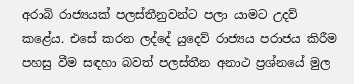අරාබි රාජ්‍යයක් පලස්තීනුවන්ට පලා යාමට උදව් කළේය. එසේ කරන ලද්දේ යුදෙව් රාජ්‍යය පරාජය කිරීම පහසු වීම සඳහා බවත් පලස්තීන අනාථ ප්‍රශ්නයේ මුල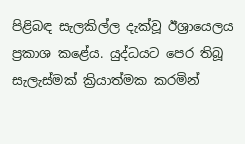පිළිබඳ සැලකිල්ල දැක්වූ ඊශ්‍රායෙලය ප්‍රකාශ කළේය. යුද්ධයට පෙර තිබූ සැලැස්මක් ක්‍රියාත්මක කරමින්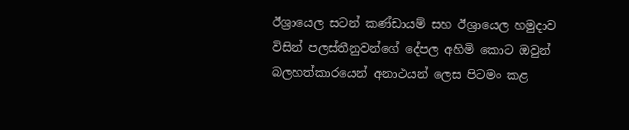ඊශ්‍රායෙල සටන් කණ්ඩායම් සහ ඊශ්‍රායෙල හමුදාව විසින් පලස්තීනුවන්ගේ දේපල අහිමි කොට ඔවුන් බලහත්කාරයෙන් අනාථයන් ලෙස පිටමං කළ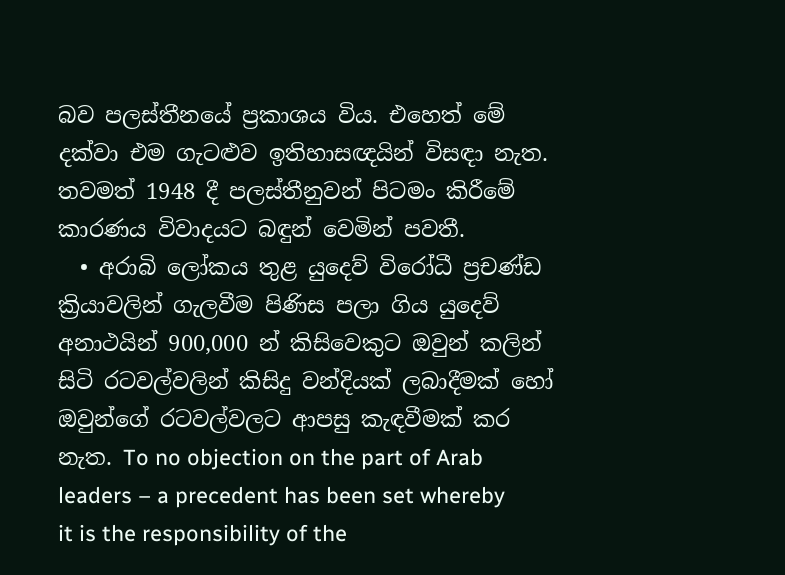බව පලස්තීනයේ ප්‍රකාශය විය. එහෙත් මේ දක්වා එම ගැටළුව ඉතිහාසඥයින් විසඳා නැත. තවමත් 1948 දී පලස්තීනුවන් පිටමං කිරීමේ කාරණය විවාදයට බඳුන් වෙමින් පවතී.
  • අරාබි ලෝකය තුළ යුදෙව් විරෝධී ප්‍රචණ්ඩ ක්‍රියාවලින් ගැලවීම පිණිස පලා ගිය යුදෙව් අනාථයින් 900,000 න් කිසිවෙකුට ඔවුන් කලින් සිටි රටවල්වලින් කිසිදු වන්දියක් ලබාදීමක් හෝ ඔවුන්ගේ රටවල්වලට ආපසු කැඳවීමක් කර නැත. To no objection on the part of Arab leaders – a precedent has been set whereby it is the responsibility of the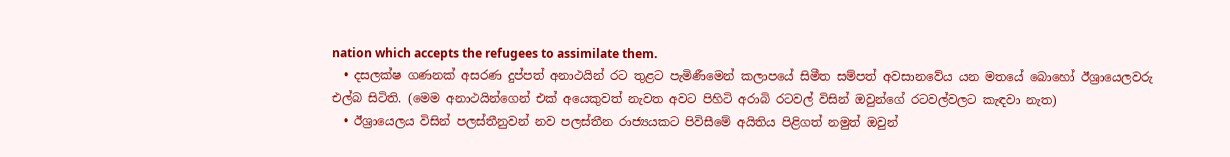nation which accepts the refugees to assimilate them.
  • දසලක්ෂ ගණනක් අසරණ දුප්පත් අනාථයින් රට තුළට පැමිණීමෙන් කලාපයේ සිමීත සම්පත් අවසානවේය යන මතයේ බොහෝ ඊශ්‍රායෙලවරු එල්බ සිටිති. (මෙම අනාථයින්ගෙන් එක් අයෙකුවත් නැවත අවට පිහිටි අරාබි රටවල් විසින් ඔවුන්ගේ රටවල්වලට කැඳවා නැත)
  • ඊශ්‍රායෙලය විසින් පලස්තීනුවන් නව පලස්තීන රාජ්‍යයකට පිවිසීමේ අයිතිය පිළිගත් නමුත් ඔවුන්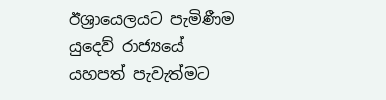ඊශ්‍රායෙලයට පැමිණීම යුදෙව් රාජ්‍යයේ යහපත් පැවැත්මට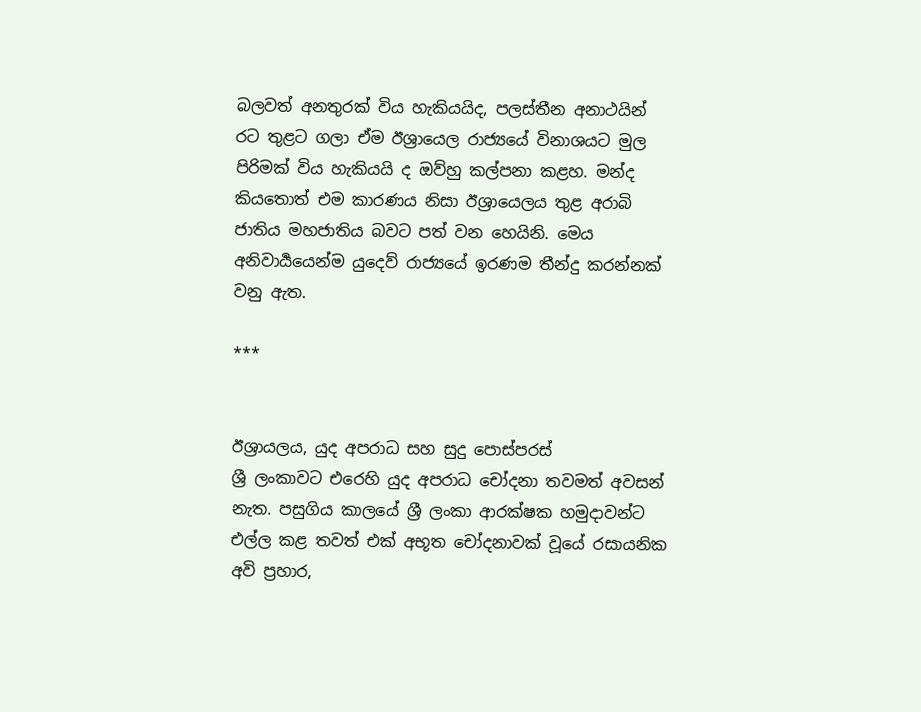බලවත් අනතුරක් විය හැකියයිද, පලස්තීන අනාථයින් රට තුළට ගලා ඒම ඊශ්‍රායෙල රාජ්‍යයේ විනාශයට මුල පිරිමක් විය හැකියයි ද ඔව්හු කල්පනා කළහ. මන්ද කියතොත් එම කාරණය නිසා ඊශ්‍රායෙලය තුළ අරාබි ජාතිය මහජාතිය බවට පත් වන හෙයිනි. මෙය අනිවාර්‍යයෙන්ම යුදෙව් රාජ්‍යයේ ඉරණම තීන්දු කරන්නක් වනු ඇත.

***


ඊශ්‍රායලය, යුද අපරාධ සහ සුදු පොස්පරස්
ශ්‍රී ලංකාවට එරෙහි යුද අපරාධ චෝදනා තවමත් අවසන් නැත. පසුගිය කාලයේ ශ්‍රී ලංකා ආරක්ෂක හමුදාවන්ට එල්ල කළ තවත් එක් අභූත චෝදනාවක් වූයේ රසායනික අවි ප්‍රහාර,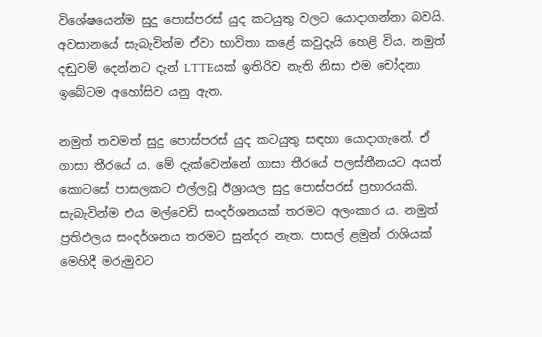විශේෂයෙන්ම සුදු පොස්පරස් යුද කටයුතු වලට යොදාගන්නා බවයි. අවසානයේ සැබැවින්ම ඒවා භාවිතා කළේ කවුදැයි හෙළි විය. නමුත් දඬුවම් දෙන්නට දැන් LTTEයක් ඉතිරිව නැති නිසා එම චෝදනා ඉබේටම අහෝසිව යනු ඇත.

නමුත් තවමත් සුදු පොස්පරස් යුද කටයුතු සඳහා යොදාගැනේ. ඒ ගාසා තීරයේ ය. මේ දැක්වෙන්නේ ගාසා තීරයේ පලස්තීනයට අයත් කොටසේ පාසලකට එල්ලවූ ඊශ්‍රායල සුදු පොස්පරස් ප්‍රහාරයකි. සැබැවින්ම එය මල්වෙඩි සංදර්ශනයක් තරමට අලංකාර ය. නමුත් ප්‍රතිඵලය සංදර්ශනය තරමට සුන්දර නැත. පාසල් ළමුන් රාශියක් මෙහිදී මරුමුවට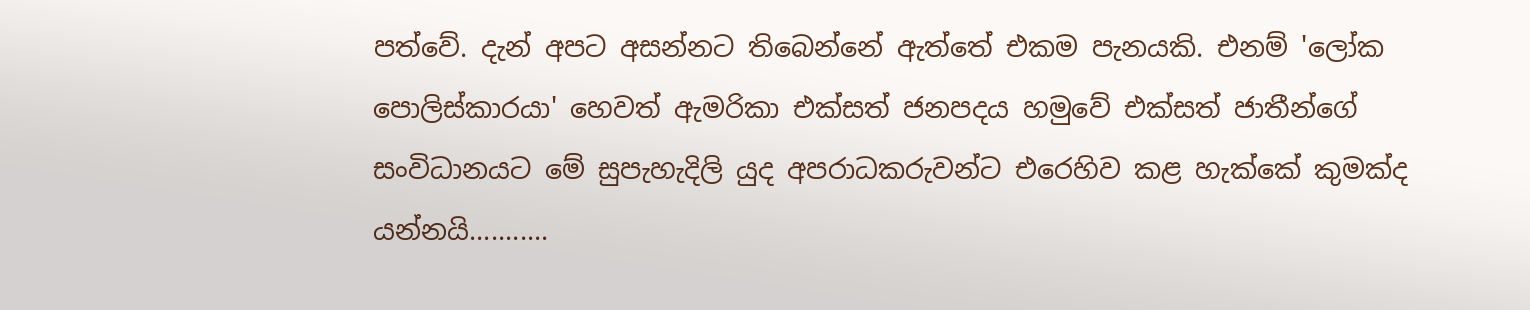පත්වේ. දැන් අපට අසන්නට තිබෙන්නේ ඇත්තේ එකම පැනයකි. එනම් 'ලෝක පොලිස්කාරයා' හෙවත් ඇමරිකා එක්සත් ජනපදය හමුවේ එක්සත් ජාතීන්ගේ සංවිධානයට මේ සුපැහැදිලි යුද අපරාධකරුවන්ට එරෙහිව කළ හැක්කේ කුමක්ද යන්නයි...........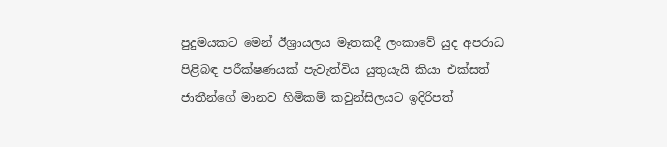පුදුමයකට මෙන් ඊශ්‍රායලය මෑතකදී ලංකාවේ යුද අපරාධ පිළිබඳ පරීක්ෂණයක් පැවැත්විය යුතුයැයි කියා එක්සත් ජාතීන්ගේ මානව හිමිකම් කවුන්සිලයට ඉදිරිපත්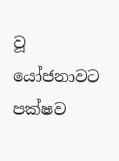වූ යෝජනාවට පක්ෂව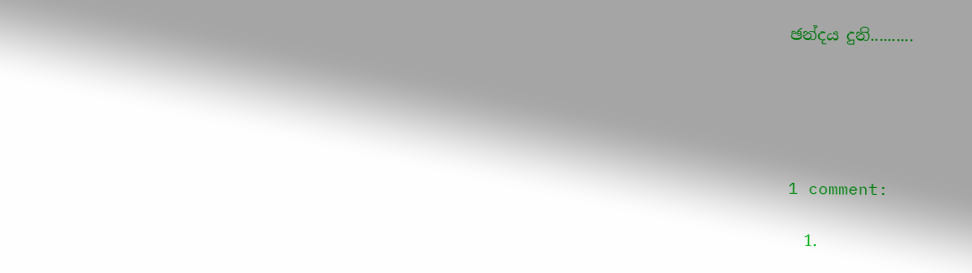ඡන්දය දුනි..........





1 comment:

  1.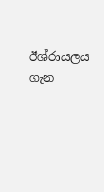ඊශ්රායලය ගැන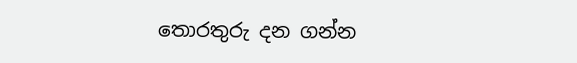තොරතුරු දන ගන්න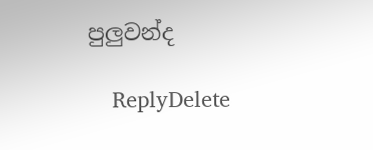පුලුවන්ද

    ReplyDelete